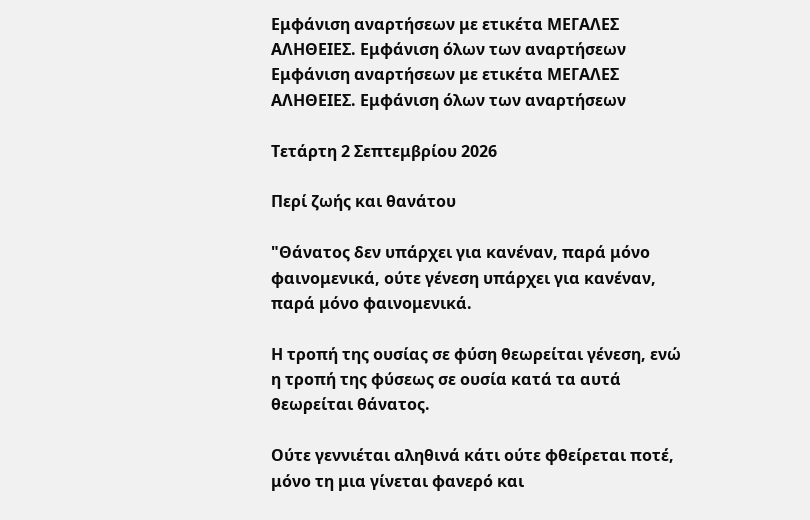Εμφάνιση αναρτήσεων με ετικέτα ΜΕΓΑΛΕΣ ΑΛΗΘΕΙΕΣ. Εμφάνιση όλων των αναρτήσεων
Εμφάνιση αναρτήσεων με ετικέτα ΜΕΓΑΛΕΣ ΑΛΗΘΕΙΕΣ. Εμφάνιση όλων των αναρτήσεων

Τετάρτη 2 Σεπτεμβρίου 2026

Περί ζωής και θανάτου

"Θάνατος δεν υπάρχει για κανέναν, παρά μόνο φαινομενικά, ούτε γένεση υπάρχει για κανέναν, παρά μόνο φαινομενικά.

Η τροπή της ουσίας σε φύση θεωρείται γένεση, ενώ η τροπή της φύσεως σε ουσία κατά τα αυτά θεωρείται θάνατος.

Ούτε γεννιέται αληθινά κάτι ούτε φθείρεται ποτέ, μόνο τη μια γίνεται φανερό και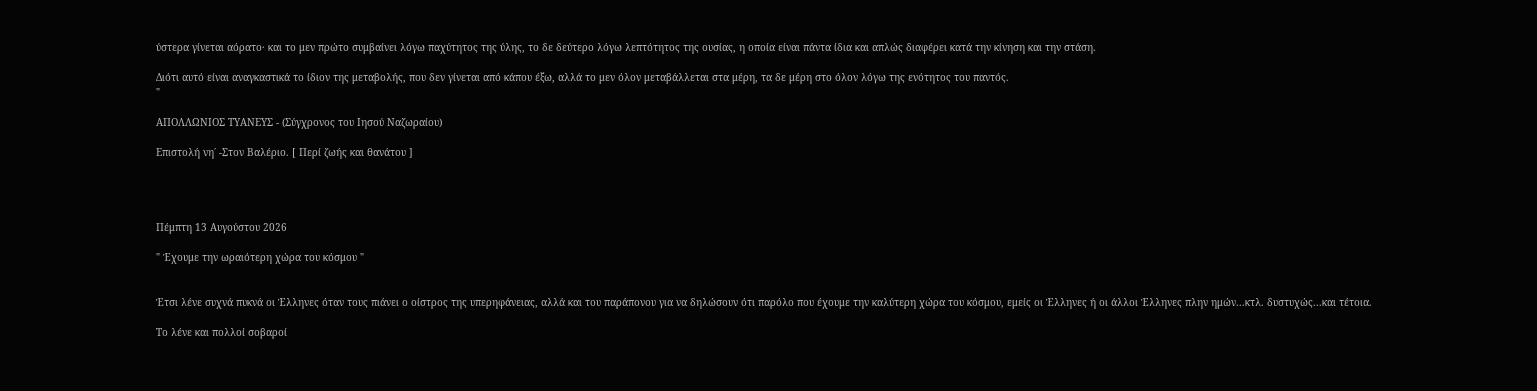ύστερα γίνεται αόρατο· και το μεν πρώτο συμβαίνει λόγω παχύτητος της ύλης, το δε δεύτερο λόγω λεπτότητος της ουσίας, η οποία είναι πάντα ίδια και απλώς διαφέρει κατά την κίνηση και την στάση.

Διότι αυτό είναι αναγκαστικά το ίδιον της μεταβολής, που δεν γίνεται από κάπου έξω, αλλά το μεν όλον μεταβάλλεται στα μέρη, τα δε μέρη στο όλον λόγω της ενότητος του παντός.
"

ΑΠΟΛΛΩΝΙΟΣ ΤΥΑΝΕΥΣ - (Σύγχρονος του Ιησού Ναζωραίου)

Επιστολή νη΄ -Στον Βαλέριο. [ Περί ζωής και θανάτου ]




Πέμπτη 13 Αυγούστου 2026

" Έχουμε την ωραιότερη χώρα του κόσμου "


Έτσι λένε συχνά πυκνά οι Έλληνες όταν τους πιάνει ο οίστρος της υπερηφάνειας, αλλά και του παράπονου για να δηλώσουν ότι παρόλο που έχουμε την καλύτερη χώρα του κόσμου, εμείς οι Έλληνες ή οι άλλοι Έλληνες πλην ημών...κτλ. δυστυχώς...και τέτοια.

Το λένε και πολλοί σοβαροί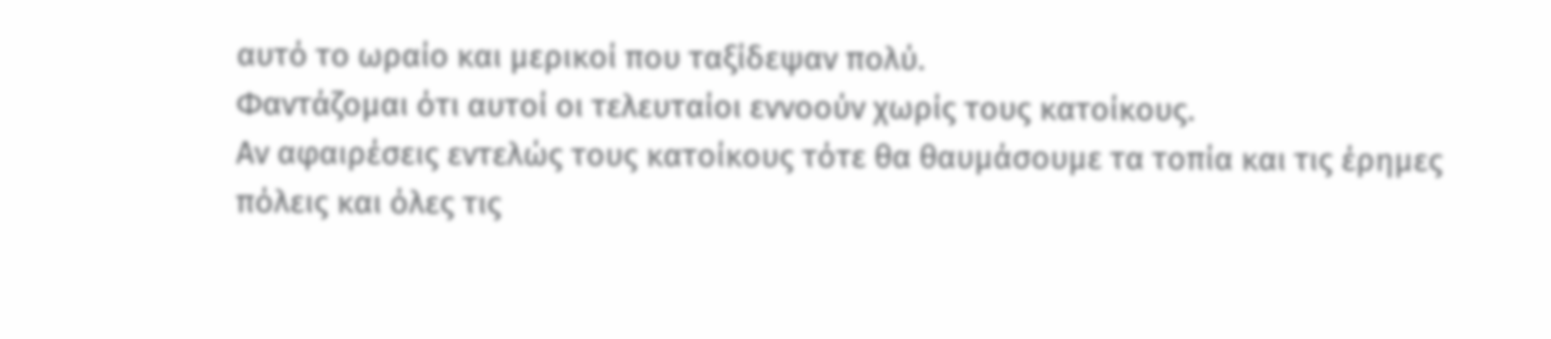αυτό το ωραίο και μερικοί που ταξίδεψαν πολύ.
Φαντάζομαι ότι αυτοί οι τελευταίοι εννοούν χωρίς τους κατοίκους.
Αν αφαιρέσεις εντελώς τους κατοίκους τότε θα θαυμάσουμε τα τοπία και τις έρημες πόλεις και όλες τις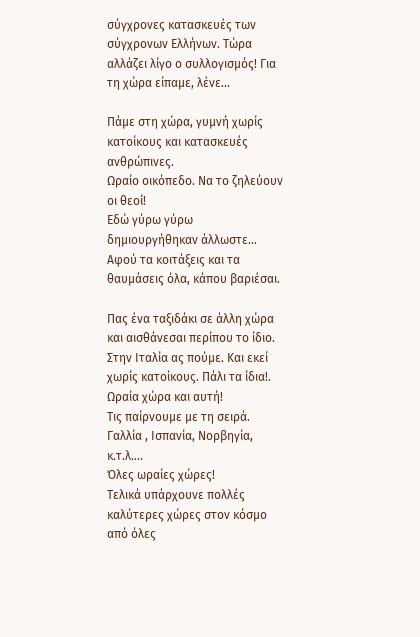σύγχρονες κατασκευές των σύγχρονων Ελλήνων. Τώρα αλλάζει λίγο ο συλλογισμός! Για τη χώρα είπαμε, λένε...

Πάμε στη χώρα, γυμνή χωρίς κατοίκους και κατασκευές ανθρώπινες.
Ωραίο οικόπεδο. Να το ζηλεύουν οι θεοί!
Εδώ γύρω γύρω δημιουργήθηκαν άλλωστε...
Αφού τα κοιτάξεις και τα θαυμάσεις όλα, κάπου βαριέσαι.

Πας ένα ταξιδάκι σε άλλη χώρα και αισθάνεσαι περίπου το ίδιο.
Στην Ιταλία ας πούμε. Και εκεί χωρίς κατοίκους. Πάλι τα ίδια!. Ωραία χώρα και αυτή!
Τις παίρνουμε με τη σειρά. Γαλλία , Ισπανία, Νορβηγία, κ.τ.λ….
Όλες ωραίες χώρες!
Τελικά υπάρχουνε πολλές καλύτερες χώρες στον κόσμο από όλες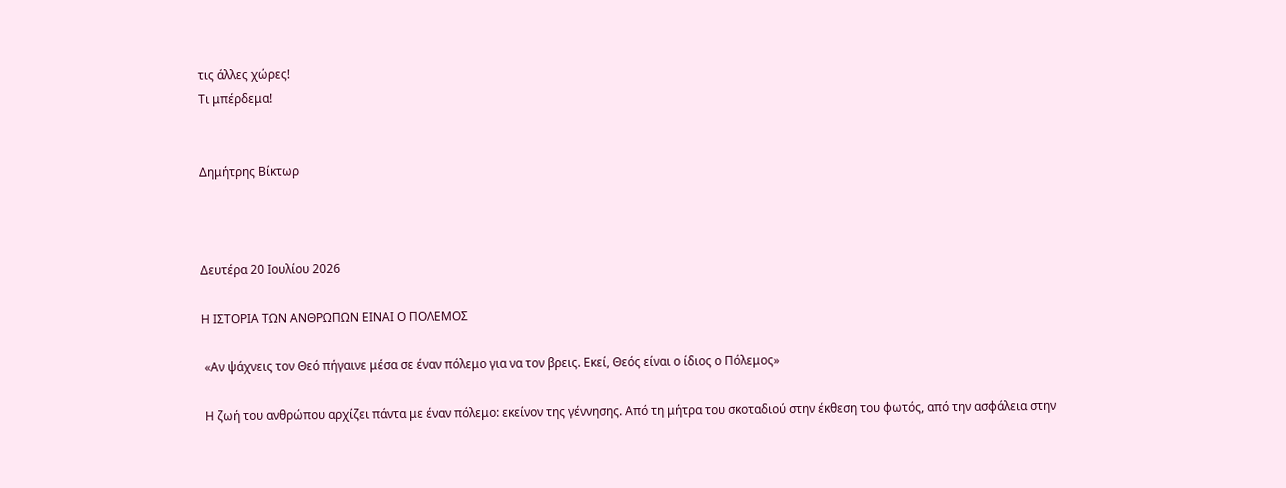τις άλλες χώρες!
Τι μπέρδεμα!


Δημήτρης Βίκτωρ



Δευτέρα 20 Ιουλίου 2026

Η ΙΣΤΟΡΙΑ ΤΩΝ ΑΝΘΡΩΠΩΝ ΕΙΝΑΙ Ο ΠΟΛΕΜΟΣ

 «Αν ψάχνεις τον Θεό πήγαινε μέσα σε έναν πόλεμο για να τον βρεις. Εκεί, Θεός είναι ο ίδιος ο Πόλεμος»

 Η ζωή του ανθρώπου αρχίζει πάντα με έναν πόλεμο: εκείνον της γέννησης. Από τη μήτρα του σκοταδιού στην έκθεση του φωτός, από την ασφάλεια στην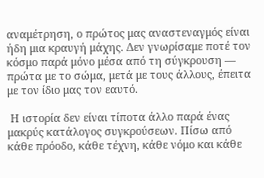αναμέτρηση, ο πρώτος μας αναστεναγμός είναι ήδη μια κραυγή μάχης. Δεν γνωρίσαμε ποτέ τον κόσμο παρά μόνο μέσα από τη σύγκρουση — πρώτα με το σώμα, μετά με τους άλλους, έπειτα με τον ίδιο μας τον εαυτό.

 Η ιστορία δεν είναι τίποτα άλλο παρά ένας μακρύς κατάλογος συγκρούσεων. Πίσω από κάθε πρόοδο, κάθε τέχνη, κάθε νόμο και κάθε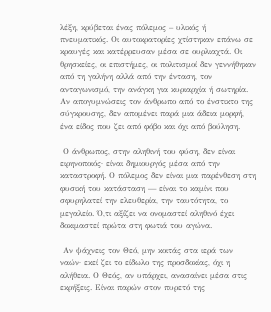λέξη, κρύβεται ένας πόλεμος – υλικός ή πνευματικός. Οι αυτοκρατορίες χτίστηκαν επάνω σε κραυγές και κατέρρευσαν μέσα σε ουρλιαχτά. Οι θρησκείες, οι επιστήμες, οι πολιτισμοί δεν γεννήθηκαν από τη γαλήνη αλλά από την ένταση, τον ανταγωνισμό, την ανάγκη για κυριαρχία ή σωτηρία. Αν απογυμνώσεις τον άνθρωπο από το ένστικτο της σύγκρουσης, δεν απομένει παρά μια άδεια μορφή, ένα είδος που ζει από φόβο και όχι από βούληση.

 Ο άνθρωπος, στην αληθινή του φύση, δεν είναι ειρηνοποιός· είναι δημιουργός μέσα από την καταστροφή. Ο πόλεμος δεν είναι μια παρένθεση στη φυσική του κατάσταση — είναι το καμίνι που σφυρηλατεί την ελευθερία, την ταυτότητα, το μεγαλείο. Ό,τι αξίζει να ονομαστεί αληθινό έχει δοκιμαστεί πρώτα στη φωτιά του αγώνα.

 Αν ψάχνεις τον Θεό, μην κοιτάς στα ιερά των ναών· εκεί ζει το είδωλο της προσδοκίας, όχι η αλήθεια. Ο Θεός, αν υπάρχει, ανασαίνει μέσα στις εκρήξεις. Είναι παρών στον πυρετό της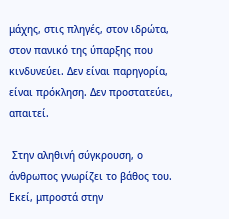μάχης, στις πληγές, στον ιδρώτα, στον πανικό της ύπαρξης που κινδυνεύει. Δεν είναι παρηγορία, είναι πρόκληση. Δεν προστατεύει, απαιτεί.

 Στην αληθινή σύγκρουση, ο άνθρωπος γνωρίζει το βάθος του. Εκεί, μπροστά στην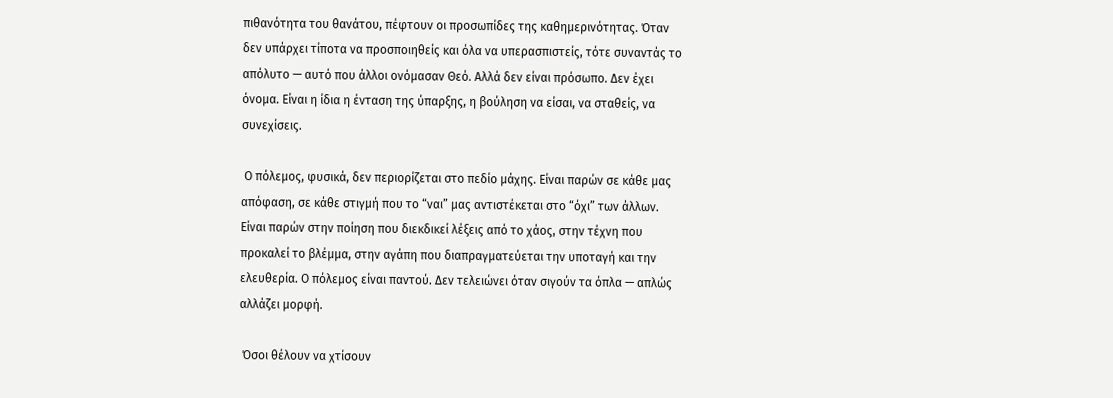πιθανότητα του θανάτου, πέφτουν οι προσωπίδες της καθημερινότητας. Όταν δεν υπάρχει τίποτα να προσποιηθείς και όλα να υπερασπιστείς, τότε συναντάς το απόλυτο — αυτό που άλλοι ονόμασαν Θεό. Αλλά δεν είναι πρόσωπο. Δεν έχει όνομα. Είναι η ίδια η ένταση της ύπαρξης, η βούληση να είσαι, να σταθείς, να συνεχίσεις.

 Ο πόλεμος, φυσικά, δεν περιορίζεται στο πεδίο μάχης. Είναι παρών σε κάθε μας απόφαση, σε κάθε στιγμή που το “ναι” μας αντιστέκεται στο “όχι” των άλλων. Είναι παρών στην ποίηση που διεκδικεί λέξεις από το χάος, στην τέχνη που προκαλεί το βλέμμα, στην αγάπη που διαπραγματεύεται την υποταγή και την ελευθερία. Ο πόλεμος είναι παντού. Δεν τελειώνει όταν σιγούν τα όπλα — απλώς αλλάζει μορφή.

 Όσοι θέλουν να χτίσουν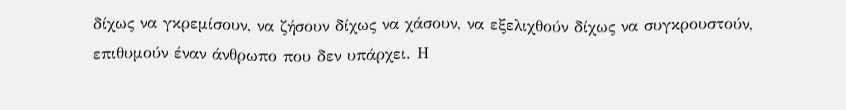δίχως να γκρεμίσουν, να ζήσουν δίχως να χάσουν, να εξελιχθούν δίχως να συγκρουστούν, επιθυμούν έναν άνθρωπο που δεν υπάρχει. Η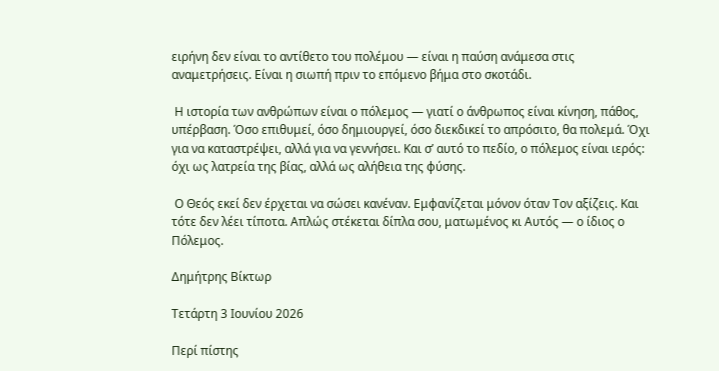ειρήνη δεν είναι το αντίθετο του πολέμου — είναι η παύση ανάμεσα στις αναμετρήσεις. Είναι η σιωπή πριν το επόμενο βήμα στο σκοτάδι.

 Η ιστορία των ανθρώπων είναι ο πόλεμος — γιατί ο άνθρωπος είναι κίνηση, πάθος, υπέρβαση. Όσο επιθυμεί, όσο δημιουργεί, όσο διεκδικεί το απρόσιτο, θα πολεμά. Όχι για να καταστρέψει, αλλά για να γεννήσει. Και σ’ αυτό το πεδίο, ο πόλεμος είναι ιερός: όχι ως λατρεία της βίας, αλλά ως αλήθεια της φύσης.

 Ο Θεός εκεί δεν έρχεται να σώσει κανέναν. Εμφανίζεται μόνον όταν Τον αξίζεις. Και τότε δεν λέει τίποτα. Απλώς στέκεται δίπλα σου, ματωμένος κι Αυτός — ο ίδιος ο Πόλεμος.

Δημήτρης Βίκτωρ

Τετάρτη 3 Ιουνίου 2026

Περί πίστης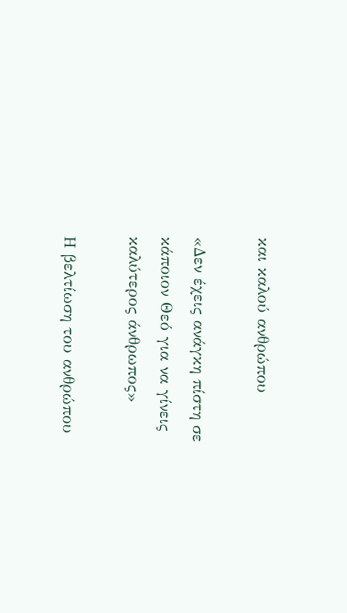και καλού ανθρώπου

«Δεν έχεις ανάγκη πίστη σε κάποιον Θεό για να γίνεις καλύτερος άνθρωπος»

Η βελτίωση του ανθρώπου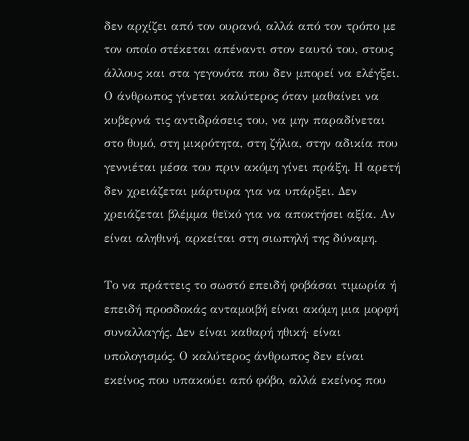δεν αρχίζει από τον ουρανό, αλλά από τον τρόπο με τον οποίο στέκεται απέναντι στον εαυτό του, στους άλλους και στα γεγονότα που δεν μπορεί να ελέγξει. Ο άνθρωπος γίνεται καλύτερος όταν μαθαίνει να κυβερνά τις αντιδράσεις του, να μην παραδίνεται στο θυμό, στη μικρότητα, στη ζήλια, στην αδικία που γεννιέται μέσα του πριν ακόμη γίνει πράξη. Η αρετή δεν χρειάζεται μάρτυρα για να υπάρξει. Δεν χρειάζεται βλέμμα θεϊκό για να αποκτήσει αξία. Αν είναι αληθινή, αρκείται στη σιωπηλή της δύναμη.

Το να πράττεις το σωστό επειδή φοβάσαι τιμωρία ή επειδή προσδοκάς ανταμοιβή είναι ακόμη μια μορφή συναλλαγής. Δεν είναι καθαρή ηθική· είναι υπολογισμός. Ο καλύτερος άνθρωπος δεν είναι εκείνος που υπακούει από φόβο, αλλά εκείνος που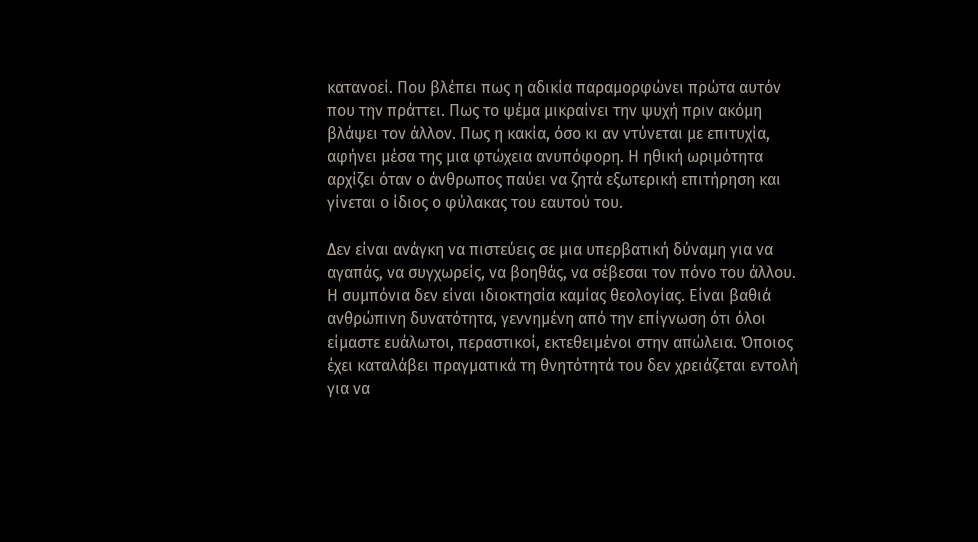κατανοεί. Που βλέπει πως η αδικία παραμορφώνει πρώτα αυτόν που την πράττει. Πως το ψέμα μικραίνει την ψυχή πριν ακόμη βλάψει τον άλλον. Πως η κακία, όσο κι αν ντύνεται με επιτυχία, αφήνει μέσα της μια φτώχεια ανυπόφορη. Η ηθική ωριμότητα αρχίζει όταν ο άνθρωπος παύει να ζητά εξωτερική επιτήρηση και γίνεται ο ίδιος ο φύλακας του εαυτού του.

Δεν είναι ανάγκη να πιστεύεις σε μια υπερβατική δύναμη για να αγαπάς, να συγχωρείς, να βοηθάς, να σέβεσαι τον πόνο του άλλου. Η συμπόνια δεν είναι ιδιοκτησία καμίας θεολογίας. Είναι βαθιά ανθρώπινη δυνατότητα, γεννημένη από την επίγνωση ότι όλοι είμαστε ευάλωτοι, περαστικοί, εκτεθειμένοι στην απώλεια. Όποιος έχει καταλάβει πραγματικά τη θνητότητά του δεν χρειάζεται εντολή για να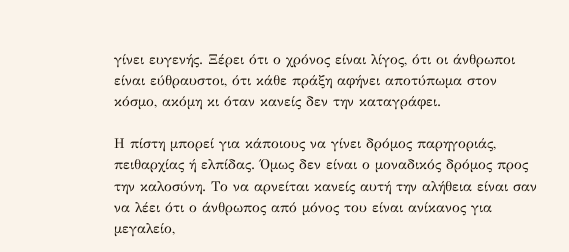γίνει ευγενής. Ξέρει ότι ο χρόνος είναι λίγος, ότι οι άνθρωποι είναι εύθραυστοι, ότι κάθε πράξη αφήνει αποτύπωμα στον κόσμο, ακόμη κι όταν κανείς δεν την καταγράφει.

Η πίστη μπορεί για κάποιους να γίνει δρόμος παρηγοριάς, πειθαρχίας ή ελπίδας. Όμως δεν είναι ο μοναδικός δρόμος προς την καλοσύνη. Το να αρνείται κανείς αυτή την αλήθεια είναι σαν να λέει ότι ο άνθρωπος από μόνος του είναι ανίκανος για μεγαλείο,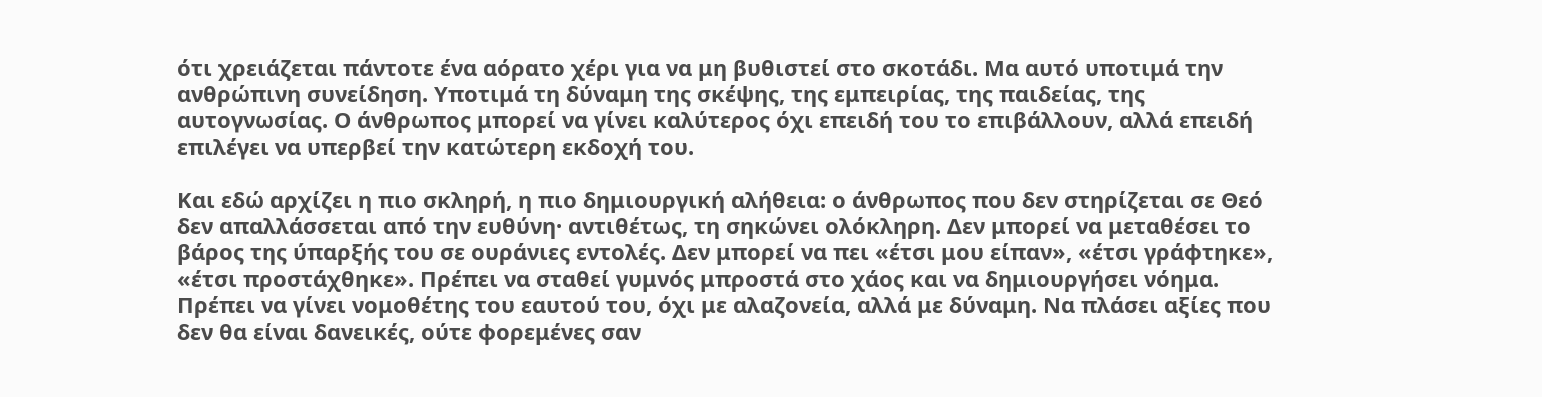ότι χρειάζεται πάντοτε ένα αόρατο χέρι για να μη βυθιστεί στο σκοτάδι. Μα αυτό υποτιμά την ανθρώπινη συνείδηση. Υποτιμά τη δύναμη της σκέψης, της εμπειρίας, της παιδείας, της αυτογνωσίας. Ο άνθρωπος μπορεί να γίνει καλύτερος όχι επειδή του το επιβάλλουν, αλλά επειδή επιλέγει να υπερβεί την κατώτερη εκδοχή του.

Και εδώ αρχίζει η πιο σκληρή, η πιο δημιουργική αλήθεια: ο άνθρωπος που δεν στηρίζεται σε Θεό δεν απαλλάσσεται από την ευθύνη· αντιθέτως, τη σηκώνει ολόκληρη. Δεν μπορεί να μεταθέσει το βάρος της ύπαρξής του σε ουράνιες εντολές. Δεν μπορεί να πει «έτσι μου είπαν», «έτσι γράφτηκε», «έτσι προστάχθηκε». Πρέπει να σταθεί γυμνός μπροστά στο χάος και να δημιουργήσει νόημα. Πρέπει να γίνει νομοθέτης του εαυτού του, όχι με αλαζονεία, αλλά με δύναμη. Να πλάσει αξίες που δεν θα είναι δανεικές, ούτε φορεμένες σαν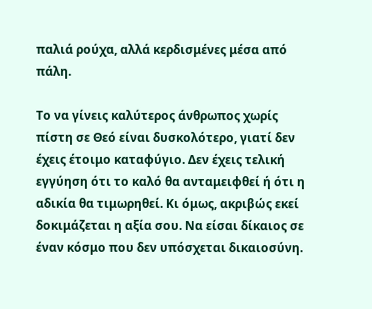παλιά ρούχα, αλλά κερδισμένες μέσα από πάλη.

Το να γίνεις καλύτερος άνθρωπος χωρίς πίστη σε Θεό είναι δυσκολότερο, γιατί δεν έχεις έτοιμο καταφύγιο. Δεν έχεις τελική εγγύηση ότι το καλό θα ανταμειφθεί ή ότι η αδικία θα τιμωρηθεί. Κι όμως, ακριβώς εκεί δοκιμάζεται η αξία σου. Να είσαι δίκαιος σε έναν κόσμο που δεν υπόσχεται δικαιοσύνη.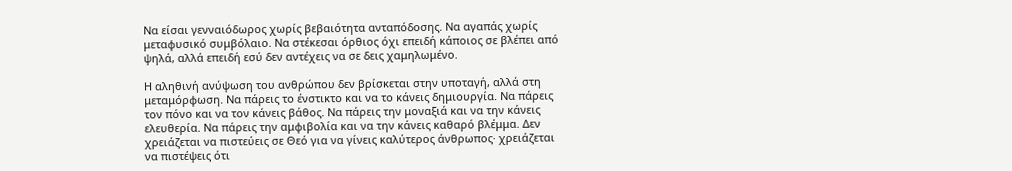Να είσαι γενναιόδωρος χωρίς βεβαιότητα ανταπόδοσης. Να αγαπάς χωρίς μεταφυσικό συμβόλαιο. Να στέκεσαι όρθιος όχι επειδή κάποιος σε βλέπει από ψηλά, αλλά επειδή εσύ δεν αντέχεις να σε δεις χαμηλωμένο.

Η αληθινή ανύψωση του ανθρώπου δεν βρίσκεται στην υποταγή, αλλά στη μεταμόρφωση. Να πάρεις το ένστικτο και να το κάνεις δημιουργία. Να πάρεις τον πόνο και να τον κάνεις βάθος. Να πάρεις την μοναξιά και να την κάνεις ελευθερία. Να πάρεις την αμφιβολία και να την κάνεις καθαρό βλέμμα. Δεν χρειάζεται να πιστεύεις σε Θεό για να γίνεις καλύτερος άνθρωπος· χρειάζεται να πιστέψεις ότι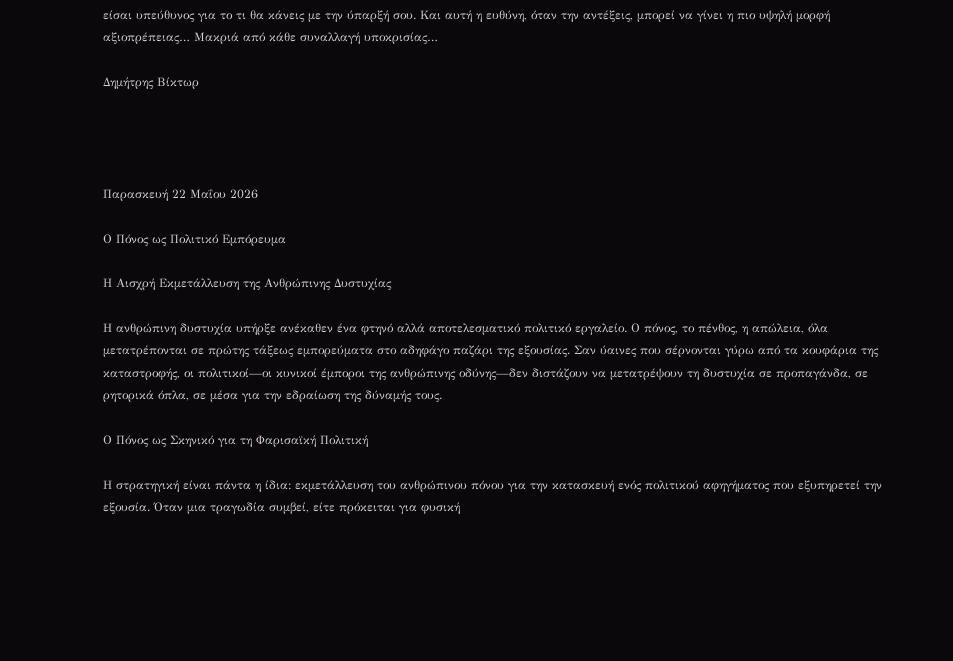είσαι υπεύθυνος για το τι θα κάνεις με την ύπαρξή σου. Και αυτή η ευθύνη, όταν την αντέξεις, μπορεί να γίνει η πιο υψηλή μορφή αξιοπρέπειας… Μακριά από κάθε συναλλαγή υποκρισίας…

Δημήτρης Βίκτωρ




Παρασκευή 22 Μαΐου 2026

Ο Πόνος ως Πολιτικό Εμπόρευμα

Η Αισχρή Εκμετάλλευση της Ανθρώπινης Δυστυχίας

Η ανθρώπινη δυστυχία υπήρξε ανέκαθεν ένα φτηνό αλλά αποτελεσματικό πολιτικό εργαλείο. Ο πόνος, το πένθος, η απώλεια, όλα μετατρέπονται σε πρώτης τάξεως εμπορεύματα στο αδηφάγο παζάρι της εξουσίας. Σαν ύαινες που σέρνονται γύρω από τα κουφάρια της καταστροφής, οι πολιτικοί—οι κυνικοί έμποροι της ανθρώπινης οδύνης—δεν διστάζουν να μετατρέψουν τη δυστυχία σε προπαγάνδα, σε ρητορικά όπλα, σε μέσα για την εδραίωση της δύναμής τους.

Ο Πόνος ως Σκηνικό για τη Φαρισαϊκή Πολιτική

Η στρατηγική είναι πάντα η ίδια: εκμετάλλευση του ανθρώπινου πόνου για την κατασκευή ενός πολιτικού αφηγήματος που εξυπηρετεί την εξουσία. Όταν μια τραγωδία συμβεί, είτε πρόκειται για φυσική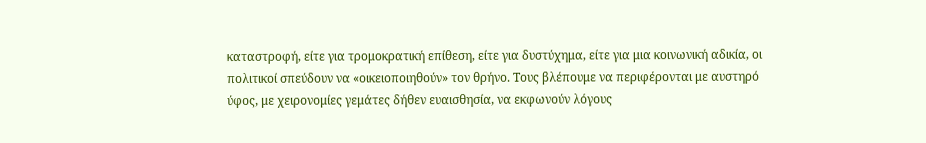καταστροφή, είτε για τρομοκρατική επίθεση, είτε για δυστύχημα, είτε για μια κοινωνική αδικία, οι πολιτικοί σπεύδουν να «οικειοποιηθούν» τον θρήνο. Τους βλέπουμε να περιφέρονται με αυστηρό ύφος, με χειρονομίες γεμάτες δήθεν ευαισθησία, να εκφωνούν λόγους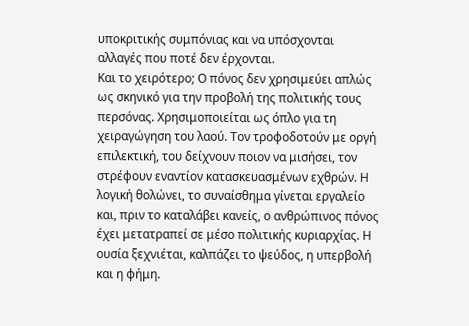υποκριτικής συμπόνιας και να υπόσχονται αλλαγές που ποτέ δεν έρχονται.
Και το χειρότερο; Ο πόνος δεν χρησιμεύει απλώς ως σκηνικό για την προβολή της πολιτικής τους περσόνας. Χρησιμοποιείται ως όπλο για τη χειραγώγηση του λαού. Τον τροφοδοτούν με οργή επιλεκτική, του δείχνουν ποιον να μισήσει, τον στρέφουν εναντίον κατασκευασμένων εχθρών. Η λογική θολώνει, το συναίσθημα γίνεται εργαλείο και, πριν το καταλάβει κανείς, ο ανθρώπινος πόνος έχει μετατραπεί σε μέσο πολιτικής κυριαρχίας. Η ουσία ξεχνιέται, καλπάζει το ψεύδος, η υπερβολή και η φήμη.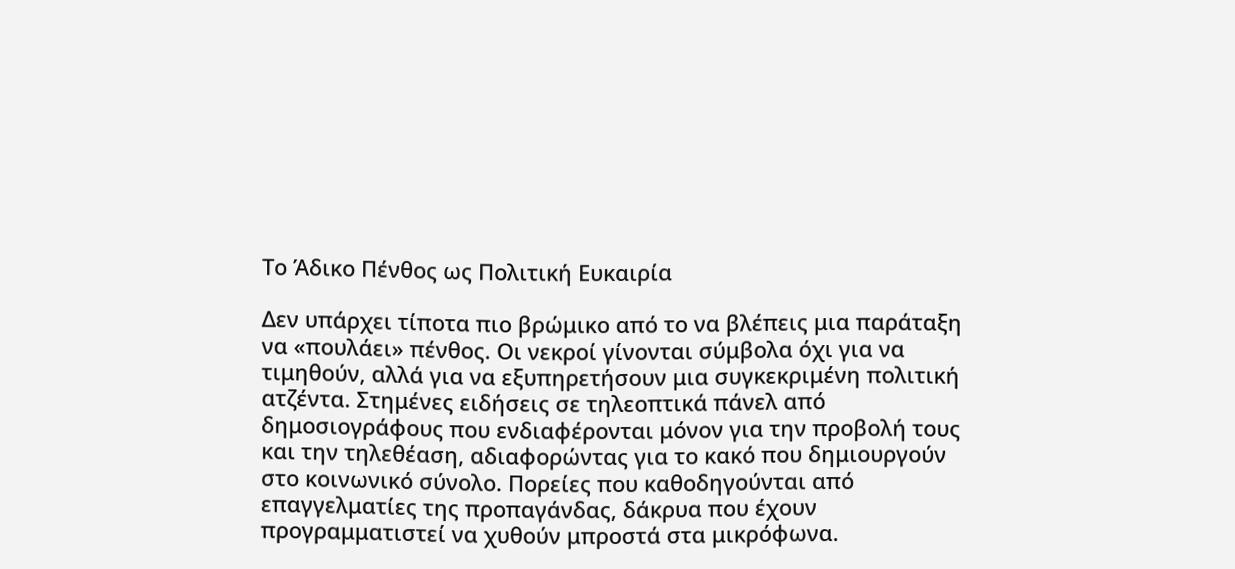Το Άδικο Πένθος ως Πολιτική Ευκαιρία

Δεν υπάρχει τίποτα πιο βρώμικο από το να βλέπεις μια παράταξη να «πουλάει» πένθος. Οι νεκροί γίνονται σύμβολα όχι για να τιμηθούν, αλλά για να εξυπηρετήσουν μια συγκεκριμένη πολιτική ατζέντα. Στημένες ειδήσεις σε τηλεοπτικά πάνελ από δημοσιογράφους που ενδιαφέρονται μόνον για την προβολή τους και την τηλεθέαση, αδιαφορώντας για το κακό που δημιουργούν στο κοινωνικό σύνολο. Πορείες που καθοδηγούνται από επαγγελματίες της προπαγάνδας, δάκρυα που έχουν προγραμματιστεί να χυθούν μπροστά στα μικρόφωνα.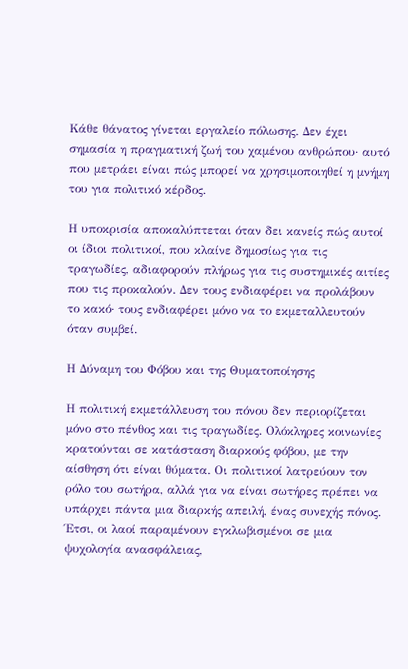Κάθε θάνατος γίνεται εργαλείο πόλωσης. Δεν έχει σημασία η πραγματική ζωή του χαμένου ανθρώπου· αυτό που μετράει είναι πώς μπορεί να χρησιμοποιηθεί η μνήμη του για πολιτικό κέρδος.

Η υποκρισία αποκαλύπτεται όταν δει κανείς πώς αυτοί οι ίδιοι πολιτικοί, που κλαίνε δημοσίως για τις τραγωδίες, αδιαφορούν πλήρως για τις συστημικές αιτίες που τις προκαλούν. Δεν τους ενδιαφέρει να προλάβουν το κακό· τους ενδιαφέρει μόνο να το εκμεταλλευτούν όταν συμβεί.

Η Δύναμη του Φόβου και της Θυματοποίησης

Η πολιτική εκμετάλλευση του πόνου δεν περιορίζεται μόνο στο πένθος και τις τραγωδίες. Ολόκληρες κοινωνίες κρατούνται σε κατάσταση διαρκούς φόβου, με την αίσθηση ότι είναι θύματα. Οι πολιτικοί λατρεύουν τον ρόλο του σωτήρα, αλλά για να είναι σωτήρες πρέπει να υπάρχει πάντα μια διαρκής απειλή, ένας συνεχής πόνος. Έτσι, οι λαοί παραμένουν εγκλωβισμένοι σε μια ψυχολογία ανασφάλειας,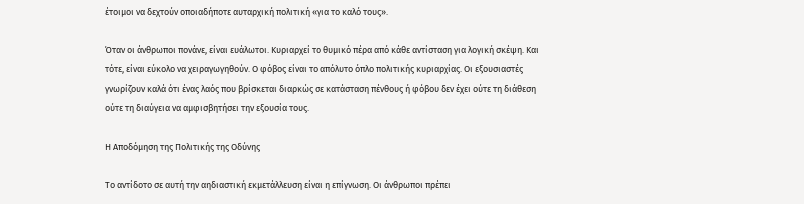έτοιμοι να δεχτούν οποιαδήποτε αυταρχική πολιτική «για το καλό τους».

Όταν οι άνθρωποι πονάνε, είναι ευάλωτοι. Κυριαρχεί το θυμικό πέρα από κάθε αντίσταση για λογική σκέψη. Και τότε, είναι εύκολο να χειραγωγηθούν. Ο φόβος είναι το απόλυτο όπλο πολιτικής κυριαρχίας. Οι εξουσιαστές γνωρίζουν καλά ότι ένας λαός που βρίσκεται διαρκώς σε κατάσταση πένθους ή φόβου δεν έχει ούτε τη διάθεση ούτε τη διαύγεια να αμφισβητήσει την εξουσία τους.

Η Αποδόμηση της Πολιτικής της Οδύνης

Το αντίδοτο σε αυτή την αηδιαστική εκμετάλλευση είναι η επίγνωση. Οι άνθρωποι πρέπει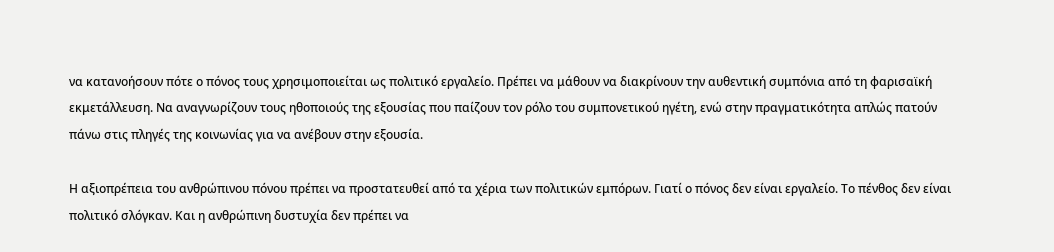να κατανοήσουν πότε ο πόνος τους χρησιμοποιείται ως πολιτικό εργαλείο. Πρέπει να μάθουν να διακρίνουν την αυθεντική συμπόνια από τη φαρισαϊκή εκμετάλλευση. Να αναγνωρίζουν τους ηθοποιούς της εξουσίας που παίζουν τον ρόλο του συμπονετικού ηγέτη, ενώ στην πραγματικότητα απλώς πατούν πάνω στις πληγές της κοινωνίας για να ανέβουν στην εξουσία.

Η αξιοπρέπεια του ανθρώπινου πόνου πρέπει να προστατευθεί από τα χέρια των πολιτικών εμπόρων. Γιατί ο πόνος δεν είναι εργαλείο. Το πένθος δεν είναι πολιτικό σλόγκαν. Και η ανθρώπινη δυστυχία δεν πρέπει να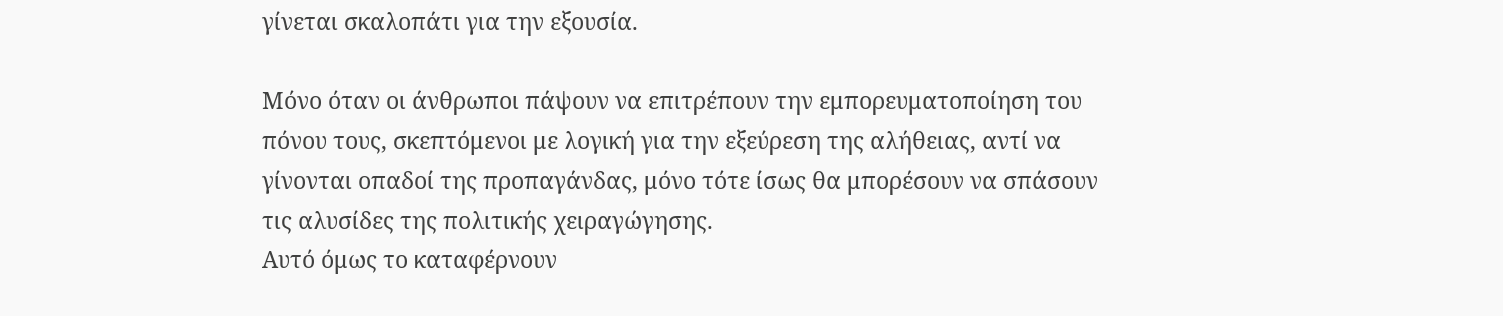γίνεται σκαλοπάτι για την εξουσία.

Μόνο όταν οι άνθρωποι πάψουν να επιτρέπουν την εμπορευματοποίηση του πόνου τους, σκεπτόμενοι με λογική για την εξεύρεση της αλήθειας, αντί να γίνονται οπαδοί της προπαγάνδας, μόνο τότε ίσως θα μπορέσουν να σπάσουν τις αλυσίδες της πολιτικής χειραγώγησης.
Αυτό όμως το καταφέρνουν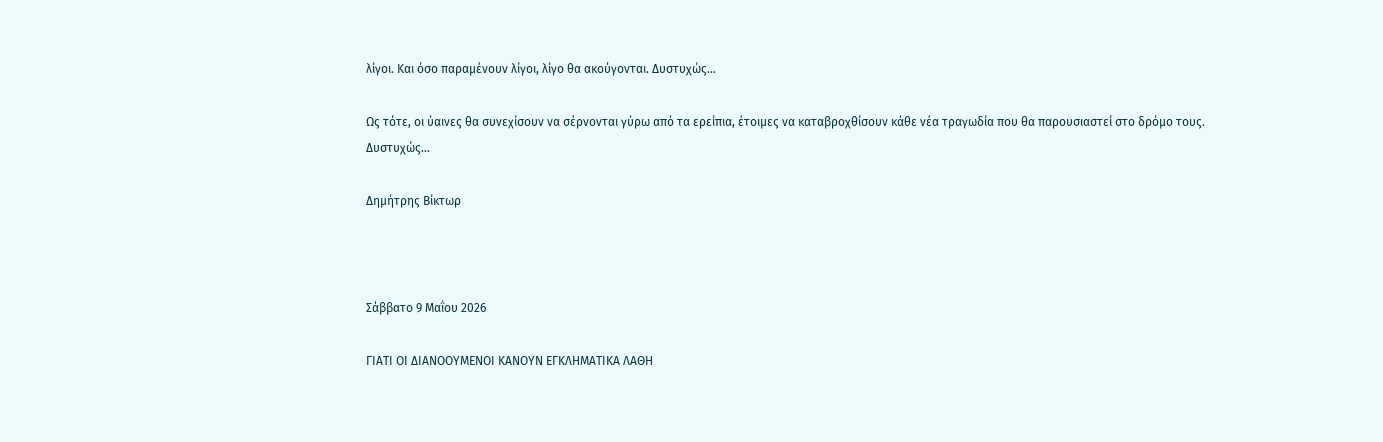λίγοι. Και όσο παραμένουν λίγοι, λίγο θα ακούγονται. Δυστυχώς…

Ως τότε, οι ύαινες θα συνεχίσουν να σέρνονται γύρω από τα ερείπια, έτοιμες να καταβροχθίσουν κάθε νέα τραγωδία που θα παρουσιαστεί στο δρόμο τους.
Δυστυχώς…

Δημήτρης Βίκτωρ



Σάββατο 9 Μαΐου 2026

ΓΙΑΤΙ ΟΙ ΔΙΑΝΟΟΥΜΕΝΟΙ ΚΑΝΟΥΝ ΕΓΚΛΗΜΑΤΙΚΑ ΛΑΘΗ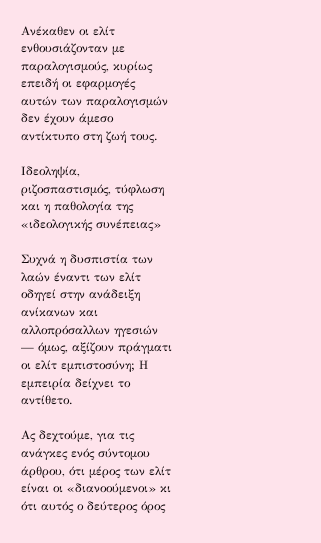Ανέκαθεν οι ελίτ ενθουσιάζονταν με παραλογισμούς, κυρίως επειδή οι εφαρμογές αυτών των παραλογισμών δεν έχουν άμεσο αντίκτυπο στη ζωή τους.

Ιδεοληψία, ριζοσπαστισμός, τύφλωση και η παθολογία της «ιδεολογικής συνέπειας»

Συχνά η δυσπιστία των λαών έναντι των ελίτ οδηγεί στην ανάδειξη ανίκανων και αλλοπρόσαλλων ηγεσιών — όμως, αξίζουν πράγματι οι ελίτ εμπιστοσύνη; Η εμπειρία δείχνει το αντίθετο.

Ας δεχτούμε, για τις ανάγκες ενός σύντομου άρθρου, ότι μέρος των ελίτ είναι οι «διανοούμενοι» κι ότι αυτός ο δεύτερος όρος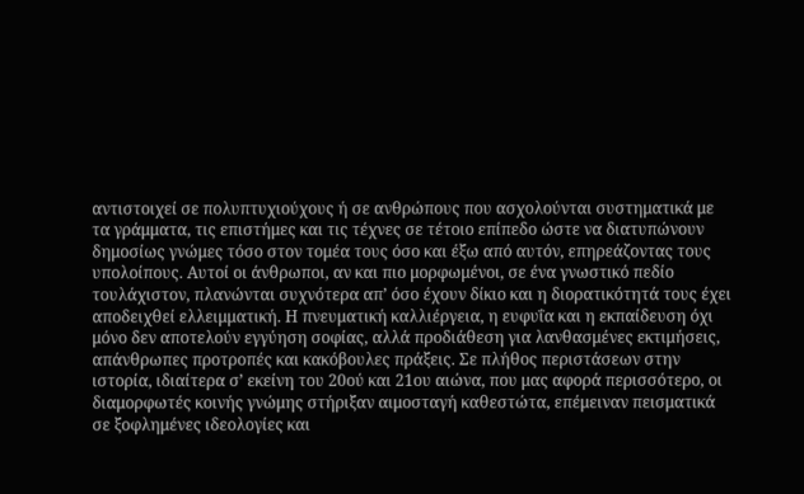αντιστοιχεί σε πολυπτυχιούχους ή σε ανθρώπους που ασχολούνται συστηματικά με τα γράμματα, τις επιστήμες και τις τέχνες σε τέτοιο επίπεδο ώστε να διατυπώνουν δημοσίως γνώμες τόσο στον τομέα τους όσο και έξω από αυτόν, επηρεάζοντας τους υπολοίπους. Αυτοί οι άνθρωποι, αν και πιο μορφωμένοι, σε ένα γνωστικό πεδίο τουλάχιστον, πλανώνται συχνότερα απ’ όσο έχουν δίκιο και η διορατικότητά τους έχει αποδειχθεί ελλειμματική. Η πνευματική καλλιέργεια, η ευφυΐα και η εκπαίδευση όχι μόνο δεν αποτελούν εγγύηση σοφίας, αλλά προδιάθεση για λανθασμένες εκτιμήσεις, απάνθρωπες προτροπές και κακόβουλες πράξεις. Σε πλήθος περιστάσεων στην ιστορία, ιδιαίτερα σ’ εκείνη του 20ού και 21ου αιώνα, που μας αφορά περισσότερο, οι διαμορφωτές κοινής γνώμης στήριξαν αιμοσταγή καθεστώτα, επέμειναν πεισματικά σε ξοφλημένες ιδεολογίες και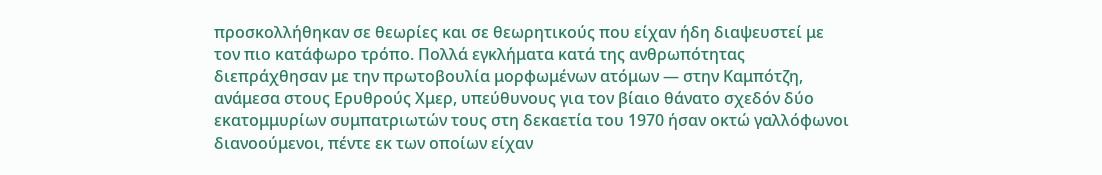προσκολλήθηκαν σε θεωρίες και σε θεωρητικούς που είχαν ήδη διαψευστεί με τον πιο κατάφωρο τρόπο. Πολλά εγκλήματα κατά της ανθρωπότητας διεπράχθησαν με την πρωτοβουλία μορφωμένων ατόμων — στην Καμπότζη, ανάμεσα στους Ερυθρούς Χμερ, υπεύθυνους για τον βίαιο θάνατο σχεδόν δύο εκατομμυρίων συμπατριωτών τους στη δεκαετία του 1970 ήσαν οκτώ γαλλόφωνοι διανοούμενοι, πέντε εκ των οποίων είχαν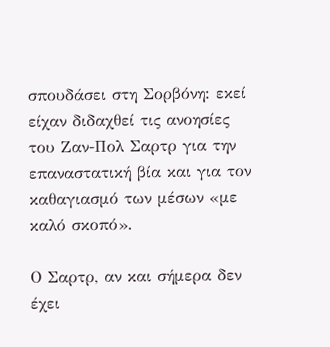σπουδάσει στη Σορβόνη: εκεί είχαν διδαχθεί τις ανοησίες του Ζαν-Πολ Σαρτρ για την επαναστατική βία και για τον καθαγιασμό των μέσων «με καλό σκοπό».

Ο Σαρτρ, αν και σήμερα δεν έχει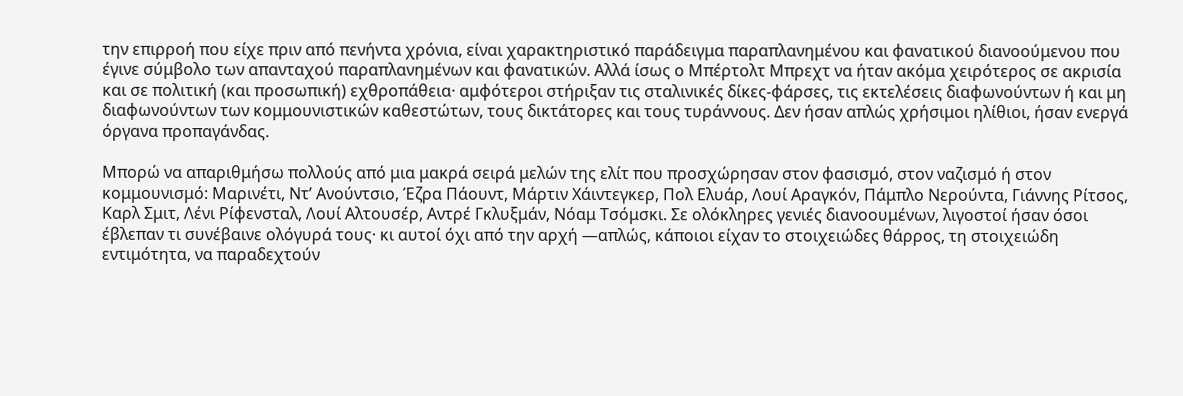την επιρροή που είχε πριν από πενήντα χρόνια, είναι χαρακτηριστικό παράδειγμα παραπλανημένου και φανατικού διανοούμενου που έγινε σύμβολο των απανταχού παραπλανημένων και φανατικών. Αλλά ίσως ο Μπέρτολτ Μπρεχτ να ήταν ακόμα χειρότερος σε ακρισία και σε πολιτική (και προσωπική) εχθροπάθεια· αμφότεροι στήριξαν τις σταλινικές δίκες-φάρσες, τις εκτελέσεις διαφωνούντων ή και μη διαφωνούντων των κομμουνιστικών καθεστώτων, τους δικτάτορες και τους τυράννους. Δεν ήσαν απλώς χρήσιμοι ηλίθιοι, ήσαν ενεργά όργανα προπαγάνδας.

Μπορώ να απαριθμήσω πολλούς από μια μακρά σειρά μελών της ελίτ που προσχώρησαν στον φασισμό, στον ναζισμό ή στον κομμουνισμό: Μαρινέτι, Ντ’ Ανούντσιο, Έζρα Πάουντ, Μάρτιν Χάιντεγκερ, Πολ Ελυάρ, Λουί Αραγκόν, Πάμπλο Νερούντα, Γιάννης Ρίτσος, Καρλ Σμιτ, Λένι Ρίφενσταλ, Λουί Αλτουσέρ, Αντρέ Γκλυξμάν, Νόαμ Τσόμσκι. Σε ολόκληρες γενιές διανοουμένων, λιγοστοί ήσαν όσοι έβλεπαν τι συνέβαινε ολόγυρά τους· κι αυτοί όχι από την αρχή —απλώς, κάποιοι είχαν το στοιχειώδες θάρρος, τη στοιχειώδη εντιμότητα, να παραδεχτούν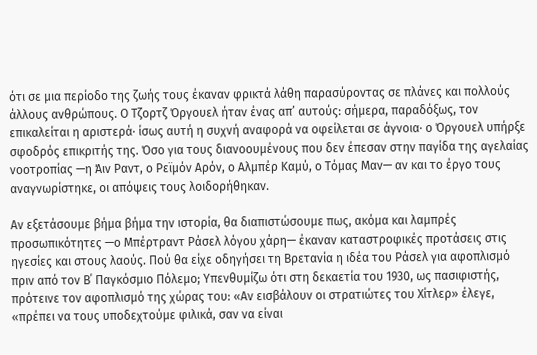ότι σε μια περίοδο της ζωής τους έκαναν φρικτά λάθη παρασύροντας σε πλάνες και πολλούς άλλους ανθρώπους. Ο Τζορτζ Όργουελ ήταν ένας απ’ αυτούς: σήμερα, παραδόξως, τον επικαλείται η αριστερά· ίσως αυτή η συχνή αναφορά να οφείλεται σε άγνοια· ο Όργουελ υπήρξε σφοδρός επικριτής της. Όσο για τους διανοουμένους που δεν έπεσαν στην παγίδα της αγελαίας νοοτροπίας —η Άιν Ραντ, ο Ρεϊμόν Αρόν, ο Αλμπέρ Καμύ, ο Τόμας Μαν— αν και το έργο τους αναγνωρίστηκε, οι απόψεις τους λοιδορήθηκαν.

Αν εξετάσουμε βήμα βήμα την ιστορία, θα διαπιστώσουμε πως, ακόμα και λαμπρές προσωπικότητες —ο Μπέρτραντ Ράσελ λόγου χάρη— έκαναν καταστροφικές προτάσεις στις ηγεσίες και στους λαούς. Πού θα είχε οδηγήσει τη Βρετανία η ιδέα του Ράσελ για αφοπλισμό πριν από τον Β΄ Παγκόσμιο Πόλεμο; Υπενθυμίζω ότι στη δεκαετία του 1930, ως πασιφιστής, πρότεινε τον αφοπλισμό της χώρας του: «Αν εισβάλουν οι στρατιώτες του Χίτλερ» έλεγε, «πρέπει να τους υποδεχτούμε φιλικά, σαν να είναι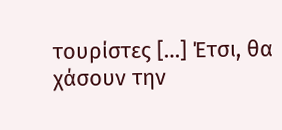τουρίστες […] Έτσι, θα χάσουν την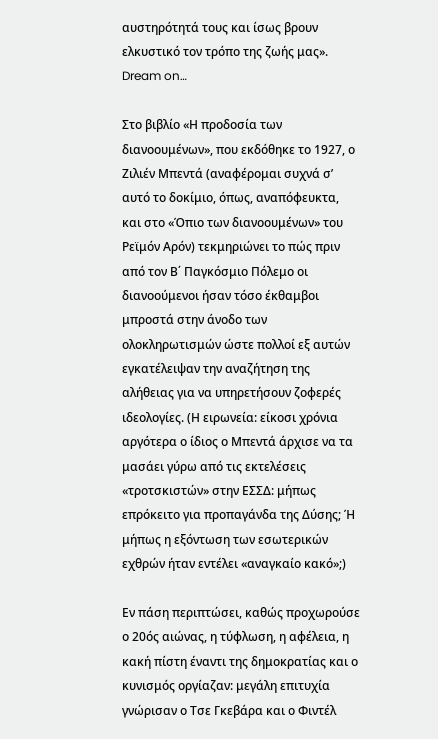αυστηρότητά τους και ίσως βρουν ελκυστικό τον τρόπο της ζωής μας». Dream on…

Στο βιβλίο «Η προδοσία των διανοουμένων», που εκδόθηκε το 1927, ο Ζιλιέν Μπεντά (αναφέρομαι συχνά σ’ αυτό το δοκίμιο, όπως, αναπόφευκτα, και στο «Όπιο των διανοουμένων» του Ρεϊμόν Αρόν) τεκμηριώνει το πώς πριν από τον Β΄ Παγκόσμιο Πόλεμο οι διανοούμενοι ήσαν τόσο έκθαμβοι μπροστά στην άνοδο των ολοκληρωτισμών ώστε πολλοί εξ αυτών εγκατέλειψαν την αναζήτηση της αλήθειας για να υπηρετήσουν ζοφερές ιδεολογίες. (Η ειρωνεία: είκοσι χρόνια αργότερα ο ίδιος ο Μπεντά άρχισε να τα μασάει γύρω από τις εκτελέσεις «τροτσκιστών» στην ΕΣΣΔ: μήπως επρόκειτο για προπαγάνδα της Δύσης; Ή μήπως η εξόντωση των εσωτερικών εχθρών ήταν εντέλει «αναγκαίο κακό»;)

Εν πάση περιπτώσει, καθώς προχωρούσε ο 20ός αιώνας, η τύφλωση, η αφέλεια, η κακή πίστη έναντι της δημοκρατίας και ο κυνισμός οργίαζαν: μεγάλη επιτυχία γνώρισαν ο Τσε Γκεβάρα και ο Φιντέλ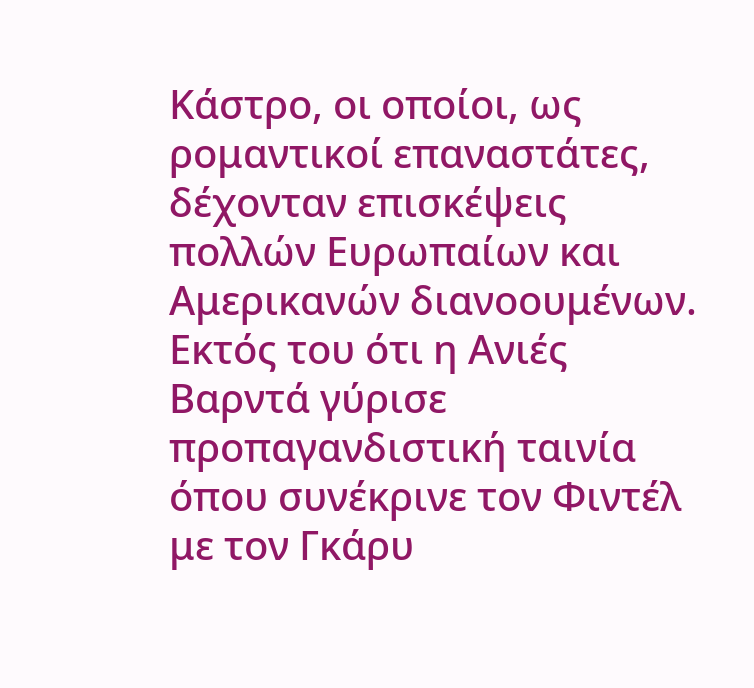Κάστρο, οι οποίοι, ως ρομαντικοί επαναστάτες, δέχονταν επισκέψεις πολλών Ευρωπαίων και Αμερικανών διανοουμένων. Εκτός του ότι η Ανιές Βαρντά γύρισε προπαγανδιστική ταινία όπου συνέκρινε τον Φιντέλ με τον Γκάρυ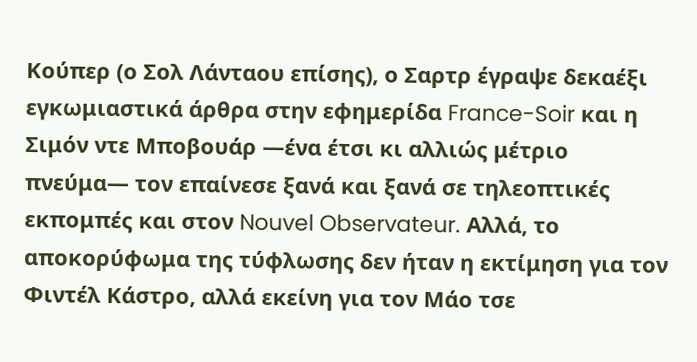Κούπερ (ο Σολ Λάνταου επίσης), ο Σαρτρ έγραψε δεκαέξι εγκωμιαστικά άρθρα στην εφημερίδα France-Soir και η Σιμόν ντε Μποβουάρ —ένα έτσι κι αλλιώς μέτριο πνεύμα— τον επαίνεσε ξανά και ξανά σε τηλεοπτικές εκπομπές και στον Nouvel Observateur. Αλλά, το αποκορύφωμα της τύφλωσης δεν ήταν η εκτίμηση για τον Φιντέλ Κάστρο, αλλά εκείνη για τον Μάο τσε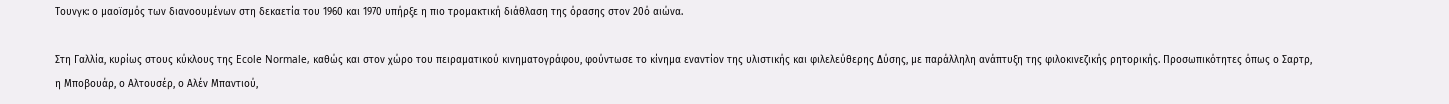Τουνγκ: ο μαοϊσμός των διανοουμένων στη δεκαετία του 1960 και 1970 υπήρξε η πιο τρομακτική διάθλαση της όρασης στον 20ό αιώνα.

Στη Γαλλία, κυρίως στους κύκλους της Ecole Normale, καθώς και στον χώρο του πειραματικού κινηματογράφου, φούντωσε το κίνημα εναντίον της υλιστικής και φιλελεύθερης Δύσης, με παράλληλη ανάπτυξη της φιλοκινεζικής ρητορικής. Προσωπικότητες όπως ο Σαρτρ, η Μποβουάρ, ο Αλτουσέρ, ο Αλέν Μπαντιού,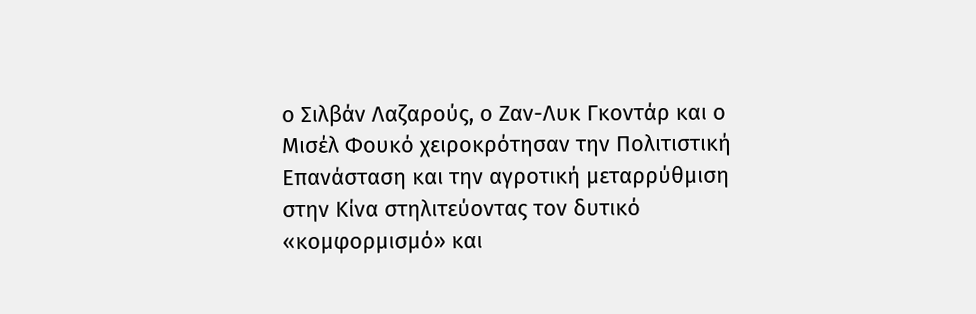ο Σιλβάν Λαζαρούς, ο Ζαν-Λυκ Γκοντάρ και ο Μισέλ Φουκό χειροκρότησαν την Πολιτιστική Επανάσταση και την αγροτική μεταρρύθμιση στην Κίνα στηλιτεύοντας τον δυτικό «κομφορμισμό» και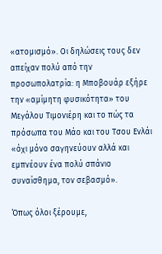«ατομισμό». Οι δηλώσεις τους δεν απείχαν πολύ από την προσωπολατρία: η Μποβουάρ εξήρε την «αμίμητη φυσικότητα» του Μεγάλου Τιμονιέρη και το πώς τα πρόσωπα του Μάο και του Τσου Ενλάι «όχι μόνο σαγηνεύουν αλλά και εμπνέουν ένα πολύ σπάνιο συναίσθημα, τον σεβασμό».

Όπως όλοι ξέρουμε,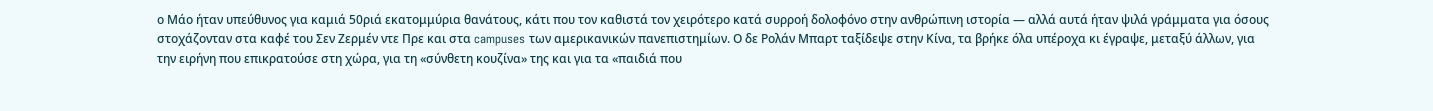ο Μάο ήταν υπεύθυνος για καμιά 50ριά εκατομμύρια θανάτους, κάτι που τον καθιστά τον χειρότερο κατά συρροή δολοφόνο στην ανθρώπινη ιστορία — αλλά αυτά ήταν ψιλά γράμματα για όσους στοχάζονταν στα καφέ του Σεν Ζερμέν ντε Πρε και στα campuses των αμερικανικών πανεπιστημίων. Ο δε Ρολάν Μπαρτ ταξίδεψε στην Κίνα, τα βρήκε όλα υπέροχα κι έγραψε, μεταξύ άλλων, για την ειρήνη που επικρατούσε στη χώρα, για τη «σύνθετη κουζίνα» της και για τα «παιδιά που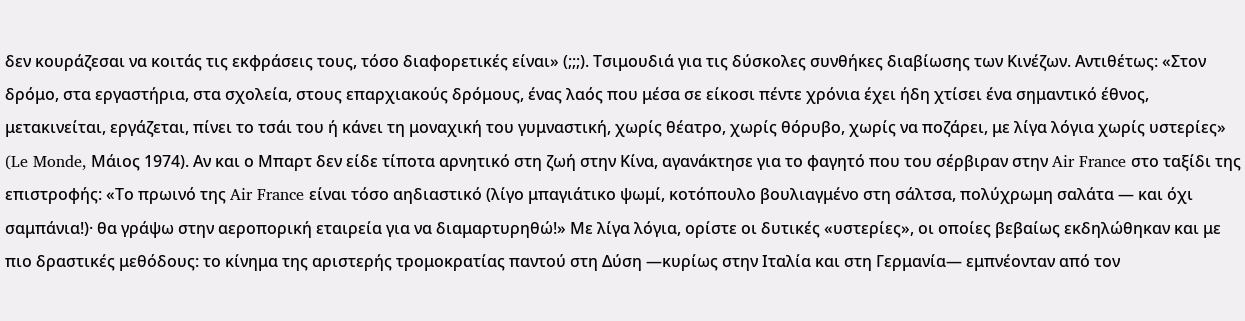δεν κουράζεσαι να κοιτάς τις εκφράσεις τους, τόσο διαφορετικές είναι» (;;;). Τσιμουδιά για τις δύσκολες συνθήκες διαβίωσης των Κινέζων. Αντιθέτως: «Στον δρόμο, στα εργαστήρια, στα σχολεία, στους επαρχιακούς δρόμους, ένας λαός που μέσα σε είκοσι πέντε χρόνια έχει ήδη χτίσει ένα σημαντικό έθνος, μετακινείται, εργάζεται, πίνει το τσάι του ή κάνει τη μοναχική του γυμναστική, χωρίς θέατρο, χωρίς θόρυβο, χωρίς να ποζάρει, με λίγα λόγια χωρίς υστερίες» (Le Monde, Μάιος 1974). Αν και ο Μπαρτ δεν είδε τίποτα αρνητικό στη ζωή στην Κίνα, αγανάκτησε για το φαγητό που του σέρβιραν στην Air France στο ταξίδι της επιστροφής: «Το πρωινό της Air France είναι τόσο αηδιαστικό (λίγο μπαγιάτικο ψωμί, κοτόπουλο βουλιαγμένο στη σάλτσα, πολύχρωμη σαλάτα — και όχι σαμπάνια!)· θα γράψω στην αεροπορική εταιρεία για να διαμαρτυρηθώ!» Με λίγα λόγια, ορίστε οι δυτικές «υστερίες», οι οποίες βεβαίως εκδηλώθηκαν και με πιο δραστικές μεθόδους: το κίνημα της αριστερής τρομοκρατίας παντού στη Δύση —κυρίως στην Ιταλία και στη Γερμανία— εμπνέονταν από τον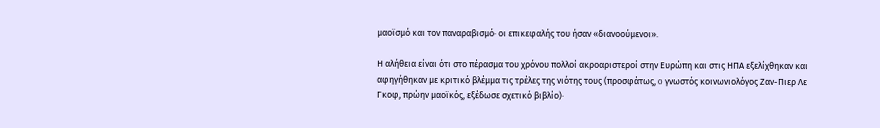μαοϊσμό και τον παναραβισμό· οι επικεφαλής του ήσαν «διανοούμενοι».

Η αλήθεια είναι ότι στο πέρασμα του χρόνου πολλοί ακροαριστεροί στην Ευρώπη και στις ΗΠΑ εξελίχθηκαν και αφηγήθηκαν με κριτικό βλέμμα τις τρέλες της νιότης τους (προσφάτως, o γνωστός κοινωνιολόγος Ζαν-Πιερ Λε Γκοφ, πρώην μαοϊκός, εξέδωσε σχετικό βιβλίο)·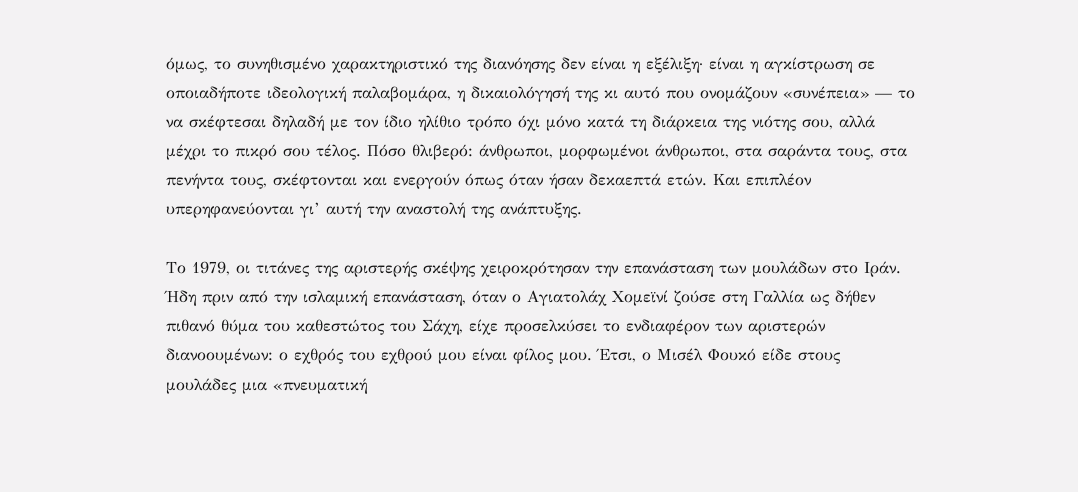όμως, το συνηθισμένο χαρακτηριστικό της διανόησης δεν είναι η εξέλιξη· είναι η αγκίστρωση σε οποιαδήποτε ιδεολογική παλαβομάρα, η δικαιολόγησή της κι αυτό που ονομάζουν «συνέπεια» — το να σκέφτεσαι δηλαδή με τον ίδιο ηλίθιο τρόπο όχι μόνο κατά τη διάρκεια της νιότης σου, αλλά μέχρι το πικρό σου τέλος. Πόσο θλιβερό: άνθρωποι, μορφωμένοι άνθρωποι, στα σαράντα τους, στα πενήντα τους, σκέφτονται και ενεργούν όπως όταν ήσαν δεκαεπτά ετών. Και επιπλέον υπερηφανεύονται γι’ αυτή την αναστολή της ανάπτυξης.

Το 1979, οι τιτάνες της αριστερής σκέψης χειροκρότησαν την επανάσταση των μουλάδων στο Ιράν. Ήδη πριν από την ισλαμική επανάσταση, όταν ο Αγιατολάχ Χομεϊνί ζούσε στη Γαλλία ως δήθεν πιθανό θύμα του καθεστώτος του Σάχη, είχε προσελκύσει το ενδιαφέρον των αριστερών διανοουμένων: ο εχθρός του εχθρού μου είναι φίλος μου. Έτσι, ο Μισέλ Φουκό είδε στους μουλάδες μια «πνευματική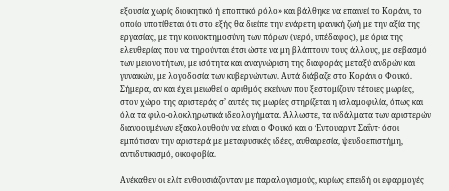εξουσία χωρίς διοικητικό ή εποπτικό ρόλο» και βάλθηκε να επαινεί το Κοράνι, το οποίο υποτίθεται ότι στο εξής θα διείπε την ενάρετη ιρανική ζωή με την αξία της εργασίας, με την κοινοκτημοσύνη των πόρων (νερό, υπέδαφος), με όρια της ελευθερίας που να τηρούνται έτσι ώστε να μη βλάπτουν τους άλλους, με σεβασμό των μειονοτήτων, με ισότητα και αναγνώριση της διαφοράς μεταξύ ανδρών και γυναικών, με λογοδοσία των κυβερνώντων. Αυτά διάβαζε στο Κοράνι ο Φουκό. Σήμερα, αν και έχει μειωθεί ο αριθμός εκείνων που ξεστομίζουν τέτοιες μωρίες, στον χώρο της αριστεράς σ’ αυτές τις μωρίες στηρίζεται η ισλαμοφιλία, όπως και όλα τα φιλο-ολοκληρωτικά ιδεολογήματα. Άλλωστε, τα ινδάλματα των αριστερών διανοουμένων εξακολουθούν να είναι ο Φουκό και ο Έντουαρντ Σαΐντ· όσοι εμπότισαν την αριστερά με μεταφυσικές ιδέες, αυθαιρεσία, ψευδοεπιστήμη, αντιδυτικισμό, οικοφοβία.

Ανέκαθεν οι ελίτ ενθουσιάζονταν με παραλογισμούς, κυρίως επειδή οι εφαρμογές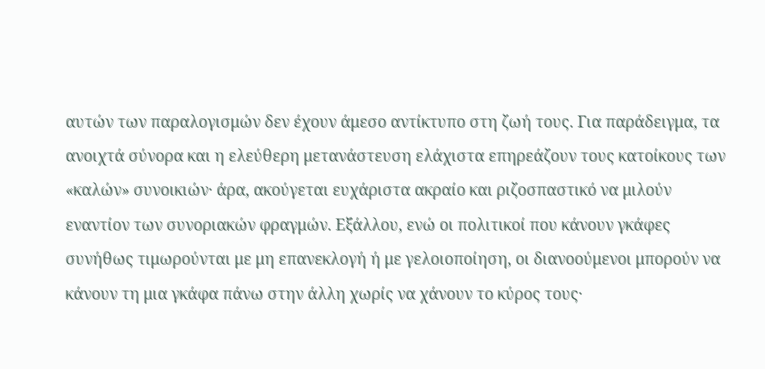αυτών των παραλογισμών δεν έχουν άμεσο αντίκτυπο στη ζωή τους. Για παράδειγμα, τα ανοιχτά σύνορα και η ελεύθερη μετανάστευση ελάχιστα επηρεάζουν τους κατοίκους των «καλών» συνοικιών· άρα, ακούγεται ευχάριστα ακραίο και ριζοσπαστικό να μιλούν εναντίον των συνοριακών φραγμών. Εξάλλου, ενώ οι πολιτικοί που κάνουν γκάφες συνήθως τιμωρούνται με μη επανεκλογή ή με γελοιοποίηση, οι διανοούμενοι μπορούν να κάνουν τη μια γκάφα πάνω στην άλλη χωρίς να χάνουν το κύρος τους·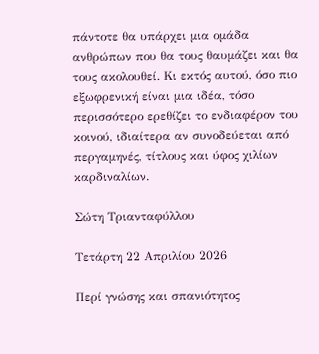πάντοτε θα υπάρχει μια ομάδα ανθρώπων που θα τους θαυμάζει και θα τους ακολουθεί. Κι εκτός αυτού, όσο πιο εξωφρενική είναι μια ιδέα, τόσο περισσότερο ερεθίζει το ενδιαφέρον του κοινού, ιδιαίτερα αν συνοδεύεται από περγαμηνές, τίτλους και ύφος χιλίων καρδιναλίων.

Σώτη Τριανταφύλλου

Τετάρτη 22 Απριλίου 2026

Περί γνώσης και σπανιότητος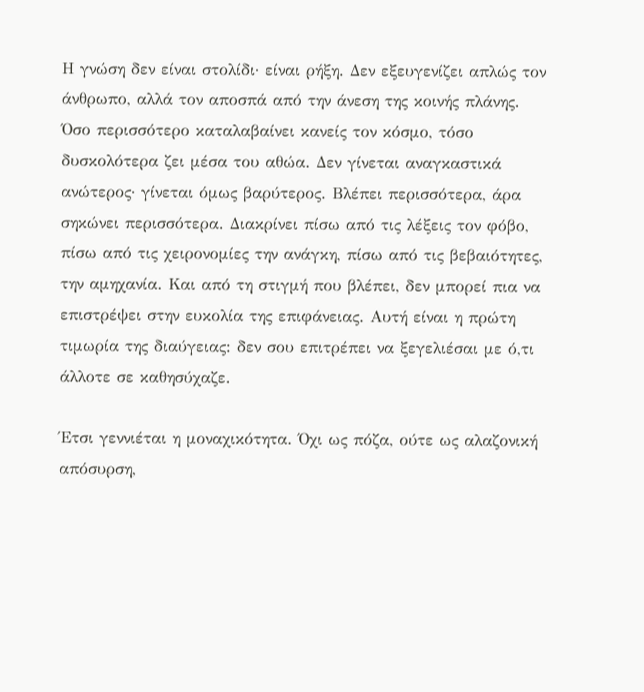Η γνώση δεν είναι στολίδι· είναι ρήξη. Δεν εξευγενίζει απλώς τον άνθρωπο, αλλά τον αποσπά από την άνεση της κοινής πλάνης. Όσο περισσότερο καταλαβαίνει κανείς τον κόσμο, τόσο δυσκολότερα ζει μέσα του αθώα. Δεν γίνεται αναγκαστικά ανώτερος· γίνεται όμως βαρύτερος. Βλέπει περισσότερα, άρα σηκώνει περισσότερα. Διακρίνει πίσω από τις λέξεις τον φόβο, πίσω από τις χειρονομίες την ανάγκη, πίσω από τις βεβαιότητες, την αμηχανία. Και από τη στιγμή που βλέπει, δεν μπορεί πια να επιστρέψει στην ευκολία της επιφάνειας. Αυτή είναι η πρώτη τιμωρία της διαύγειας: δεν σου επιτρέπει να ξεγελιέσαι με ό,τι άλλοτε σε καθησύχαζε.

Έτσι γεννιέται η μοναχικότητα. Όχι ως πόζα, ούτε ως αλαζονική απόσυρση,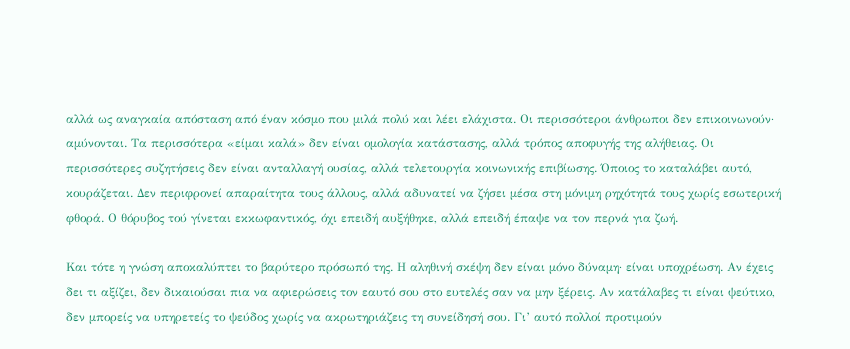αλλά ως αναγκαία απόσταση από έναν κόσμο που μιλά πολύ και λέει ελάχιστα. Οι περισσότεροι άνθρωποι δεν επικοινωνούν· αμύνονται. Τα περισσότερα «είμαι καλά» δεν είναι ομολογία κατάστασης, αλλά τρόπος αποφυγής της αλήθειας. Οι περισσότερες συζητήσεις δεν είναι ανταλλαγή ουσίας, αλλά τελετουργία κοινωνικής επιβίωσης. Όποιος το καταλάβει αυτό, κουράζεται. Δεν περιφρονεί απαραίτητα τους άλλους, αλλά αδυνατεί να ζήσει μέσα στη μόνιμη ρηχότητά τους χωρίς εσωτερική φθορά. Ο θόρυβος τού γίνεται εκκωφαντικός, όχι επειδή αυξήθηκε, αλλά επειδή έπαψε να τον περνά για ζωή.

Και τότε η γνώση αποκαλύπτει το βαρύτερο πρόσωπό της. Η αληθινή σκέψη δεν είναι μόνο δύναμη· είναι υποχρέωση. Αν έχεις δει τι αξίζει, δεν δικαιούσαι πια να αφιερώσεις τον εαυτό σου στο ευτελές σαν να μην ξέρεις. Αν κατάλαβες τι είναι ψεύτικο, δεν μπορείς να υπηρετείς το ψεύδος χωρίς να ακρωτηριάζεις τη συνείδησή σου. Γι’ αυτό πολλοί προτιμούν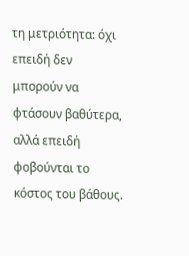τη μετριότητα: όχι επειδή δεν μπορούν να φτάσουν βαθύτερα, αλλά επειδή φοβούνται το κόστος του βάθους.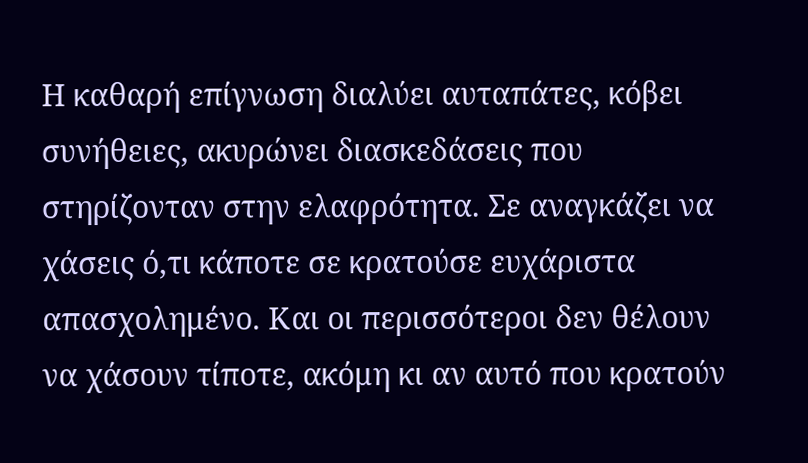Η καθαρή επίγνωση διαλύει αυταπάτες, κόβει συνήθειες, ακυρώνει διασκεδάσεις που στηρίζονταν στην ελαφρότητα. Σε αναγκάζει να χάσεις ό,τι κάποτε σε κρατούσε ευχάριστα απασχολημένο. Και οι περισσότεροι δεν θέλουν να χάσουν τίποτε, ακόμη κι αν αυτό που κρατούν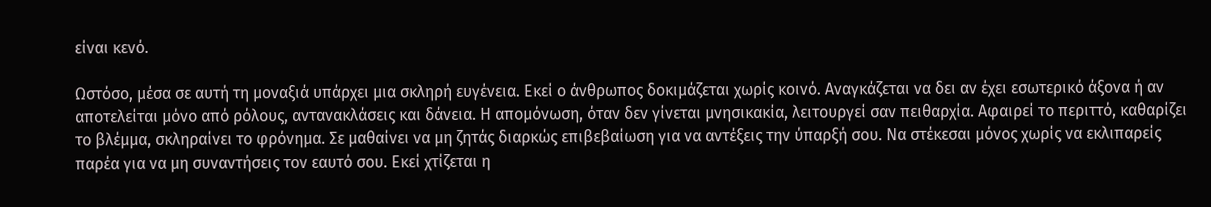είναι κενό.

Ωστόσο, μέσα σε αυτή τη μοναξιά υπάρχει μια σκληρή ευγένεια. Εκεί ο άνθρωπος δοκιμάζεται χωρίς κοινό. Αναγκάζεται να δει αν έχει εσωτερικό άξονα ή αν αποτελείται μόνο από ρόλους, αντανακλάσεις και δάνεια. Η απομόνωση, όταν δεν γίνεται μνησικακία, λειτουργεί σαν πειθαρχία. Αφαιρεί το περιττό, καθαρίζει το βλέμμα, σκληραίνει το φρόνημα. Σε μαθαίνει να μη ζητάς διαρκώς επιβεβαίωση για να αντέξεις την ύπαρξή σου. Να στέκεσαι μόνος χωρίς να εκλιπαρείς παρέα για να μη συναντήσεις τον εαυτό σου. Εκεί χτίζεται η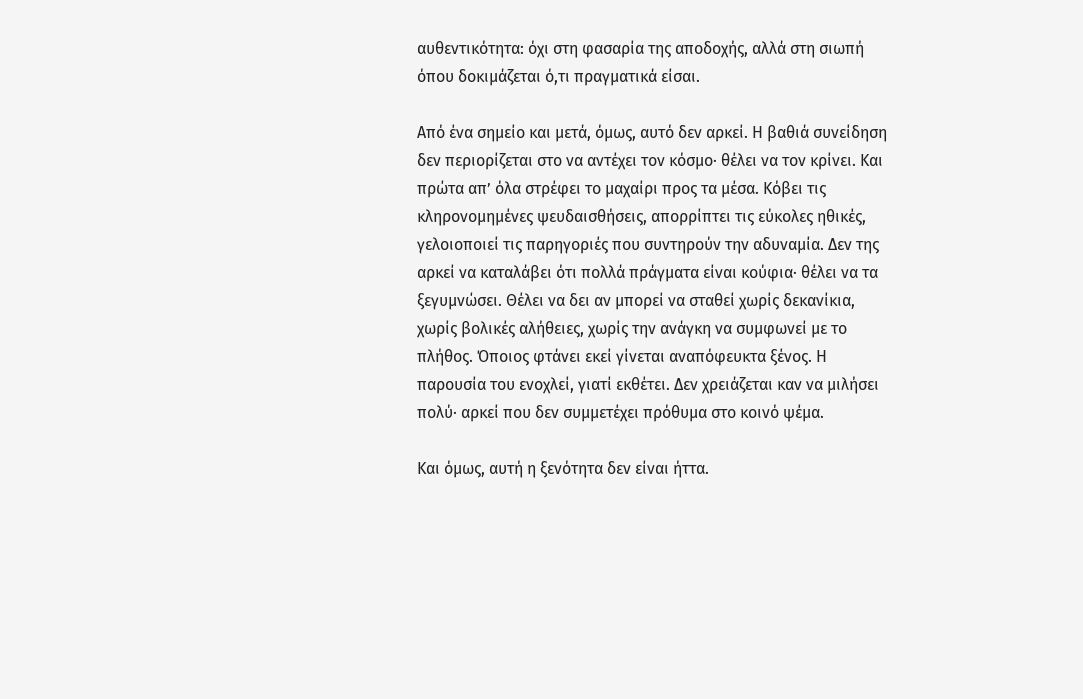αυθεντικότητα: όχι στη φασαρία της αποδοχής, αλλά στη σιωπή όπου δοκιμάζεται ό,τι πραγματικά είσαι.

Από ένα σημείο και μετά, όμως, αυτό δεν αρκεί. Η βαθιά συνείδηση δεν περιορίζεται στο να αντέχει τον κόσμο· θέλει να τον κρίνει. Και πρώτα απ’ όλα στρέφει το μαχαίρι προς τα μέσα. Κόβει τις κληρονομημένες ψευδαισθήσεις, απορρίπτει τις εύκολες ηθικές, γελοιοποιεί τις παρηγοριές που συντηρούν την αδυναμία. Δεν της αρκεί να καταλάβει ότι πολλά πράγματα είναι κούφια· θέλει να τα ξεγυμνώσει. Θέλει να δει αν μπορεί να σταθεί χωρίς δεκανίκια, χωρίς βολικές αλήθειες, χωρίς την ανάγκη να συμφωνεί με το πλήθος. Όποιος φτάνει εκεί γίνεται αναπόφευκτα ξένος. Η παρουσία του ενοχλεί, γιατί εκθέτει. Δεν χρειάζεται καν να μιλήσει πολύ· αρκεί που δεν συμμετέχει πρόθυμα στο κοινό ψέμα.

Και όμως, αυτή η ξενότητα δεν είναι ήττα.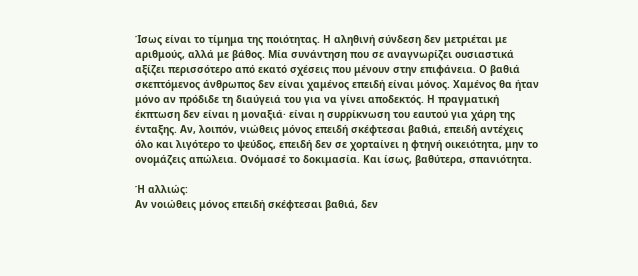Ίσως είναι το τίμημα της ποιότητας. Η αληθινή σύνδεση δεν μετριέται με αριθμούς, αλλά με βάθος. Μία συνάντηση που σε αναγνωρίζει ουσιαστικά αξίζει περισσότερο από εκατό σχέσεις που μένουν στην επιφάνεια. Ο βαθιά σκεπτόμενος άνθρωπος δεν είναι χαμένος επειδή είναι μόνος. Χαμένος θα ήταν μόνο αν πρόδιδε τη διαύγειά του για να γίνει αποδεκτός. Η πραγματική έκπτωση δεν είναι η μοναξιά· είναι η συρρίκνωση του εαυτού για χάρη της ένταξης. Αν, λοιπόν, νιώθεις μόνος επειδή σκέφτεσαι βαθιά, επειδή αντέχεις όλο και λιγότερο το ψεύδος, επειδή δεν σε χορταίνει η φτηνή οικειότητα, μην το ονομάζεις απώλεια. Ονόμασέ το δοκιμασία. Και ίσως, βαθύτερα, σπανιότητα.

Ή αλλιώς:
Αν νοιώθεις μόνος επειδή σκέφτεσαι βαθιά, δεν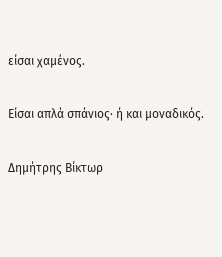είσαι χαμένος.

Είσαι απλά σπάνιος· ή και μοναδικός.

Δημήτρης Βίκτωρ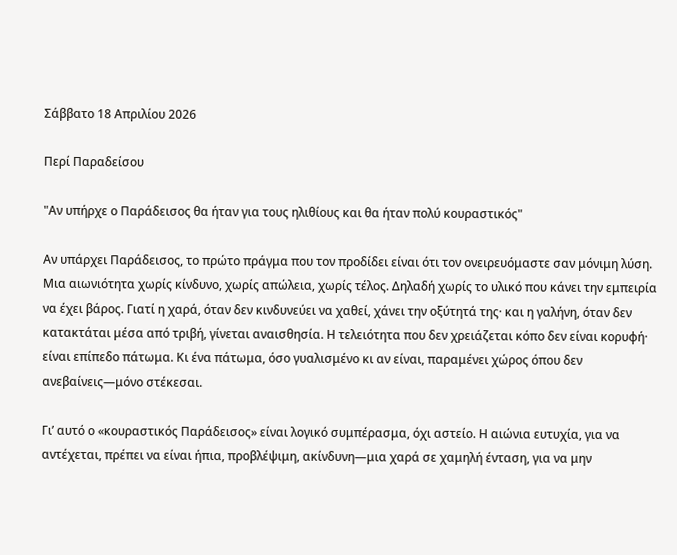Σάββατο 18 Απριλίου 2026

Περί Παραδείσου

"Αν υπήρχε ο Παράδεισος θα ήταν για τους ηλιθίους και θα ήταν πολύ κουραστικός"

Αν υπάρχει Παράδεισος, το πρώτο πράγμα που τον προδίδει είναι ότι τον ονειρευόμαστε σαν μόνιμη λύση. Μια αιωνιότητα χωρίς κίνδυνο, χωρίς απώλεια, χωρίς τέλος. Δηλαδή χωρίς το υλικό που κάνει την εμπειρία να έχει βάρος. Γιατί η χαρά, όταν δεν κινδυνεύει να χαθεί, χάνει την οξύτητά της· και η γαλήνη, όταν δεν κατακτάται μέσα από τριβή, γίνεται αναισθησία. Η τελειότητα που δεν χρειάζεται κόπο δεν είναι κορυφή· είναι επίπεδο πάτωμα. Κι ένα πάτωμα, όσο γυαλισμένο κι αν είναι, παραμένει χώρος όπου δεν ανεβαίνεις—μόνο στέκεσαι.

Γι’ αυτό ο «κουραστικός Παράδεισος» είναι λογικό συμπέρασμα, όχι αστείο. Η αιώνια ευτυχία, για να αντέχεται, πρέπει να είναι ήπια, προβλέψιμη, ακίνδυνη—μια χαρά σε χαμηλή ένταση, για να μην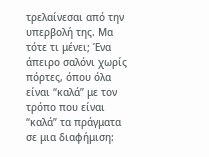τρελαίνεσαι από την υπερβολή της. Μα τότε τι μένει; Ένα άπειρο σαλόνι χωρίς πόρτες, όπου όλα είναι “καλά” με τον τρόπο που είναι “καλά” τα πράγματα σε μια διαφήμιση: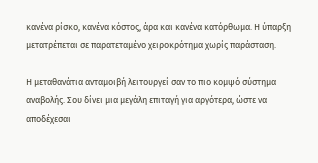κανένα ρίσκο, κανένα κόστος, άρα και κανένα κατόρθωμα. Η ύπαρξη μετατρέπεται σε παρατεταμένο χειροκρότημα χωρίς παράσταση.

Η μεταθανάτια ανταμοιβή λειτουργεί σαν το πιο κομψό σύστημα αναβολής. Σου δίνει μια μεγάλη επιταγή για αργότερα, ώστε να αποδέχεσαι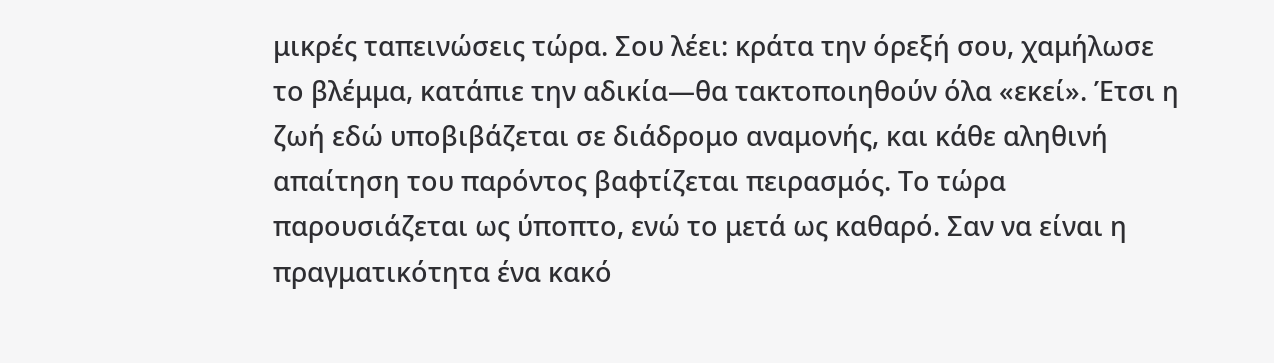μικρές ταπεινώσεις τώρα. Σου λέει: κράτα την όρεξή σου, χαμήλωσε το βλέμμα, κατάπιε την αδικία—θα τακτοποιηθούν όλα «εκεί». Έτσι η ζωή εδώ υποβιβάζεται σε διάδρομο αναμονής, και κάθε αληθινή απαίτηση του παρόντος βαφτίζεται πειρασμός. Το τώρα παρουσιάζεται ως ύποπτο, ενώ το μετά ως καθαρό. Σαν να είναι η πραγματικότητα ένα κακό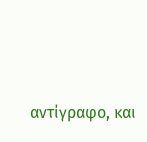αντίγραφο, και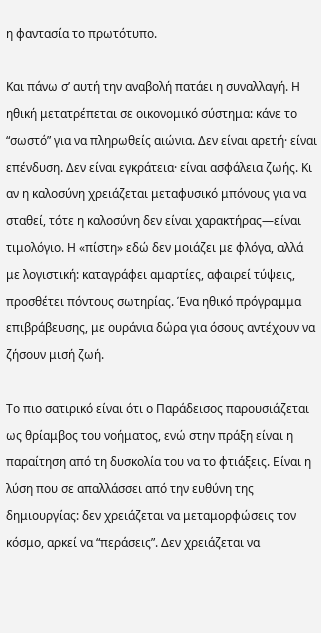η φαντασία το πρωτότυπο.

Και πάνω σ’ αυτή την αναβολή πατάει η συναλλαγή. Η ηθική μετατρέπεται σε οικονομικό σύστημα: κάνε το “σωστό” για να πληρωθείς αιώνια. Δεν είναι αρετή· είναι επένδυση. Δεν είναι εγκράτεια· είναι ασφάλεια ζωής. Κι αν η καλοσύνη χρειάζεται μεταφυσικό μπόνους για να σταθεί, τότε η καλοσύνη δεν είναι χαρακτήρας—είναι τιμολόγιο. Η «πίστη» εδώ δεν μοιάζει με φλόγα, αλλά με λογιστική: καταγράφει αμαρτίες, αφαιρεί τύψεις, προσθέτει πόντους σωτηρίας. Ένα ηθικό πρόγραμμα επιβράβευσης, με ουράνια δώρα για όσους αντέχουν να ζήσουν μισή ζωή.

Το πιο σατιρικό είναι ότι ο Παράδεισος παρουσιάζεται ως θρίαμβος του νοήματος, ενώ στην πράξη είναι η παραίτηση από τη δυσκολία του να το φτιάξεις. Είναι η λύση που σε απαλλάσσει από την ευθύνη της δημιουργίας: δεν χρειάζεται να μεταμορφώσεις τον κόσμο, αρκεί να “περάσεις”. Δεν χρειάζεται να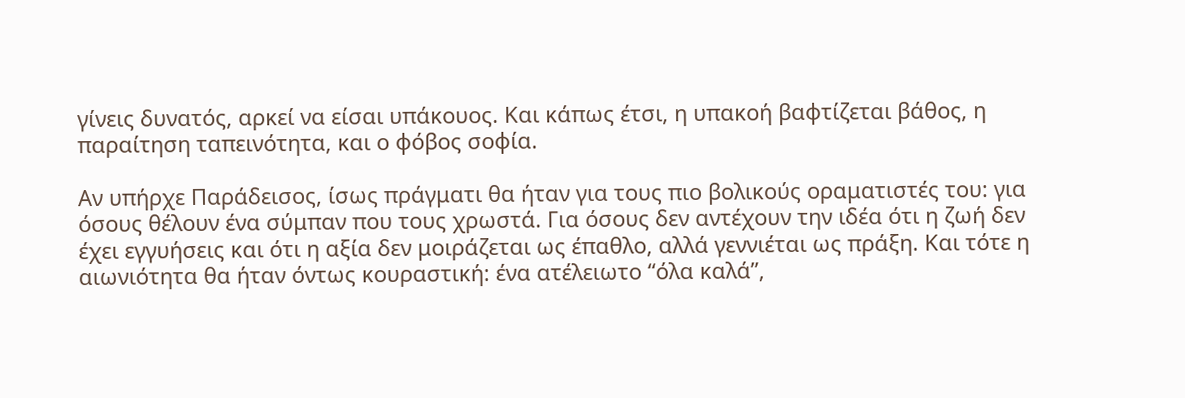γίνεις δυνατός, αρκεί να είσαι υπάκουος. Και κάπως έτσι, η υπακοή βαφτίζεται βάθος, η παραίτηση ταπεινότητα, και ο φόβος σοφία.

Αν υπήρχε Παράδεισος, ίσως πράγματι θα ήταν για τους πιο βολικούς οραματιστές του: για όσους θέλουν ένα σύμπαν που τους χρωστά. Για όσους δεν αντέχουν την ιδέα ότι η ζωή δεν έχει εγγυήσεις και ότι η αξία δεν μοιράζεται ως έπαθλο, αλλά γεννιέται ως πράξη. Και τότε η αιωνιότητα θα ήταν όντως κουραστική: ένα ατέλειωτο “όλα καλά”,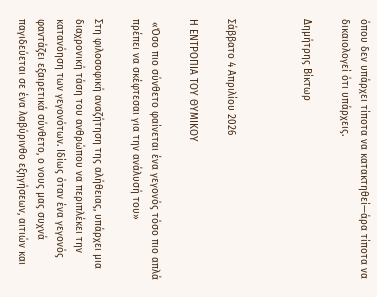όπου δεν υπάρχει τίποτα να κατακτηθεί—άρα τίποτα να δικαιολογεί ότι υπάρχεις.

Δημήτρης Βίκτωρ



Σάββατο 4 Απριλίου 2026

Η ΕΝΤΡΟΠΙΑ ΤΟΥ ΘΥΜΙΚΟΥ

 «Όσο πιο σύνθετο φαίνεται ένα γεγονός τόσο πιο απλά πρέπει να σκέφτεσαι για την ανάλυσή του»

Στη φιλοσοφική αναζήτηση της αλήθειας, υπάρχει μια διαχρονική τάση του ανθρώπου να περιπλέκει την κατανόηση των γεγονότων. Ιδίως όταν ένα γεγονός φαντάζει εξαιρετικά σύνθετο, ο νους μας συχνά παγιδεύεται σε ένα λαβύρινθο εξηγήσεων, αιτιών και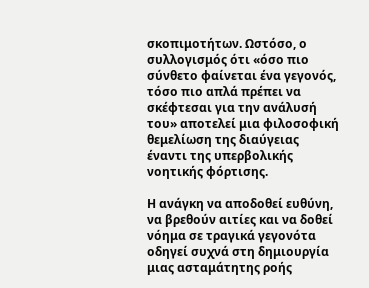σκοπιμοτήτων. Ωστόσο, ο συλλογισμός ότι «όσο πιο σύνθετο φαίνεται ένα γεγονός, τόσο πιο απλά πρέπει να σκέφτεσαι για την ανάλυσή του» αποτελεί μια φιλοσοφική θεμελίωση της διαύγειας έναντι της υπερβολικής νοητικής φόρτισης.

Η ανάγκη να αποδοθεί ευθύνη, να βρεθούν αιτίες και να δοθεί νόημα σε τραγικά γεγονότα οδηγεί συχνά στη δημιουργία μιας ασταμάτητης ροής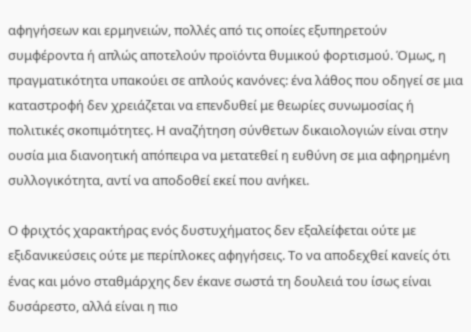αφηγήσεων και ερμηνειών, πολλές από τις οποίες εξυπηρετούν συμφέροντα ή απλώς αποτελούν προϊόντα θυμικού φορτισμού. Όμως, η πραγματικότητα υπακούει σε απλούς κανόνες: ένα λάθος που οδηγεί σε μια καταστροφή δεν χρειάζεται να επενδυθεί με θεωρίες συνωμοσίας ή πολιτικές σκοπιμότητες. Η αναζήτηση σύνθετων δικαιολογιών είναι στην ουσία μια διανοητική απόπειρα να μετατεθεί η ευθύνη σε μια αφηρημένη συλλογικότητα, αντί να αποδοθεί εκεί που ανήκει.

Ο φριχτός χαρακτήρας ενός δυστυχήματος δεν εξαλείφεται ούτε με εξιδανικεύσεις ούτε με περίπλοκες αφηγήσεις. Το να αποδεχθεί κανείς ότι ένας και μόνο σταθμάρχης δεν έκανε σωστά τη δουλειά του ίσως είναι δυσάρεστο, αλλά είναι η πιο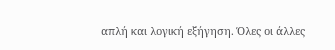απλή και λογική εξήγηση. Όλες οι άλλες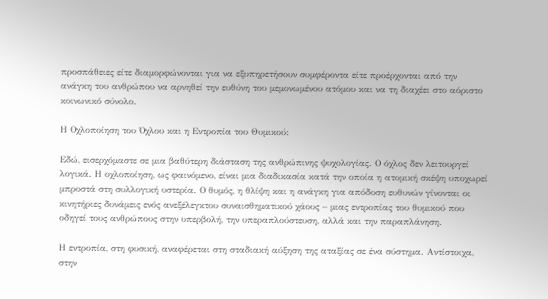προσπάθειες είτε διαμορφώνονται για να εξυπηρετήσουν συμφέροντα είτε προέρχονται από την ανάγκη του ανθρώπου να αρνηθεί την ευθύνη του μεμονωμένου ατόμου και να τη διαχέει στο αόριστο κοινωνικό σύνολο.

Η Οχλοποίηση του Όχλου και η Εντροπία του Θυμικού:

Εδώ, εισερχόμαστε σε μια βαθύτερη διάσταση της ανθρώπινης ψυχολογίας. Ο όχλος δεν λειτουργεί λογικά. Η οχλοποίηση, ως φαινόμενο, είναι μια διαδικασία κατά την οποία η ατομική σκέψη υποχωρεί μπροστά στη συλλογική υστερία. Ο θυμός, η θλίψη και η ανάγκη για απόδοση ευθυνών γίνονται οι κινητήριες δυνάμεις ενός ανεξέλεγκτου συναισθηματικού χάους – μιας εντροπίας του θυμικού που οδηγεί τους ανθρώπους στην υπερβολή, την υπεραπλούστευση, αλλά και την παραπλάνηση.

Η εντροπία, στη φυσική, αναφέρεται στη σταδιακή αύξηση της αταξίας σε ένα σύστημα. Αντίστοιχα, στην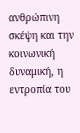ανθρώπινη σκέψη και την κοινωνική δυναμική, η εντροπία του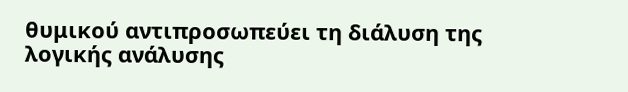θυμικού αντιπροσωπεύει τη διάλυση της λογικής ανάλυσης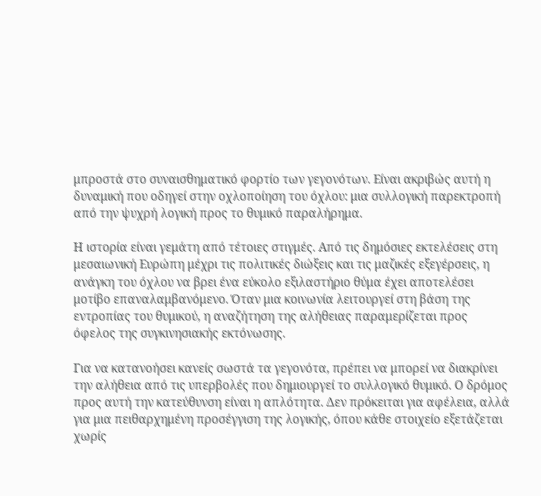μπροστά στο συναισθηματικό φορτίο των γεγονότων. Είναι ακριβώς αυτή η δυναμική που οδηγεί στην οχλοποίηση του όχλου: μια συλλογική παρεκτροπή από την ψυχρή λογική προς το θυμικό παραλήρημα.

Η ιστορία είναι γεμάτη από τέτοιες στιγμές. Από τις δημόσιες εκτελέσεις στη μεσαιωνική Ευρώπη μέχρι τις πολιτικές διώξεις και τις μαζικές εξεγέρσεις, η ανάγκη του όχλου να βρει ένα εύκολο εξιλαστήριο θύμα έχει αποτελέσει μοτίβο επαναλαμβανόμενο. Όταν μια κοινωνία λειτουργεί στη βάση της εντροπίας του θυμικού, η αναζήτηση της αλήθειας παραμερίζεται προς όφελος της συγκινησιακής εκτόνωσης.

Για να κατανοήσει κανείς σωστά τα γεγονότα, πρέπει να μπορεί να διακρίνει την αλήθεια από τις υπερβολές που δημιουργεί το συλλογικό θυμικό. Ο δρόμος προς αυτή την κατεύθυνση είναι η απλότητα. Δεν πρόκειται για αφέλεια, αλλά για μια πειθαρχημένη προσέγγιση της λογικής, όπου κάθε στοιχείο εξετάζεται χωρίς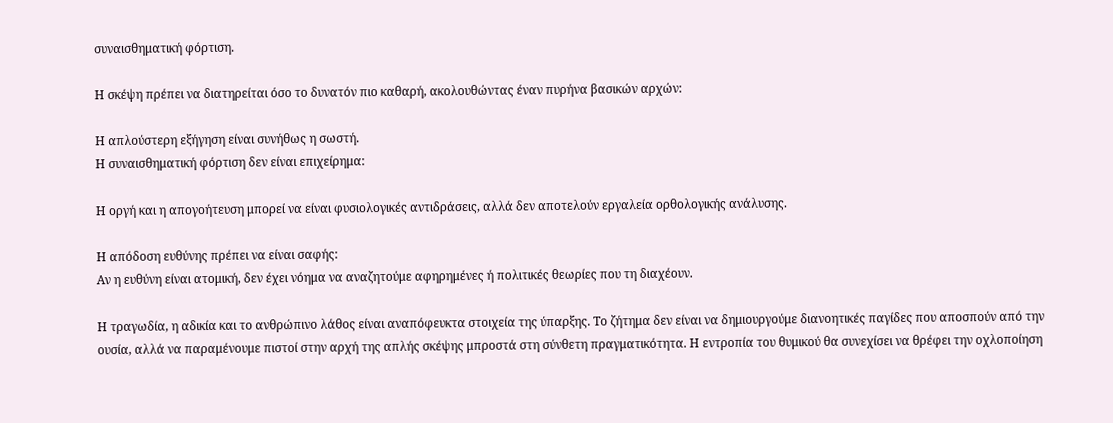συναισθηματική φόρτιση.

Η σκέψη πρέπει να διατηρείται όσο το δυνατόν πιο καθαρή, ακολουθώντας έναν πυρήνα βασικών αρχών:

Η απλούστερη εξήγηση είναι συνήθως η σωστή.
Η συναισθηματική φόρτιση δεν είναι επιχείρημα:

Η οργή και η απογοήτευση μπορεί να είναι φυσιολογικές αντιδράσεις, αλλά δεν αποτελούν εργαλεία ορθολογικής ανάλυσης.

Η απόδοση ευθύνης πρέπει να είναι σαφής:
Αν η ευθύνη είναι ατομική, δεν έχει νόημα να αναζητούμε αφηρημένες ή πολιτικές θεωρίες που τη διαχέουν.

Η τραγωδία, η αδικία και το ανθρώπινο λάθος είναι αναπόφευκτα στοιχεία της ύπαρξης. Το ζήτημα δεν είναι να δημιουργούμε διανοητικές παγίδες που αποσπούν από την ουσία, αλλά να παραμένουμε πιστοί στην αρχή της απλής σκέψης μπροστά στη σύνθετη πραγματικότητα. Η εντροπία του θυμικού θα συνεχίσει να θρέφει την οχλοποίηση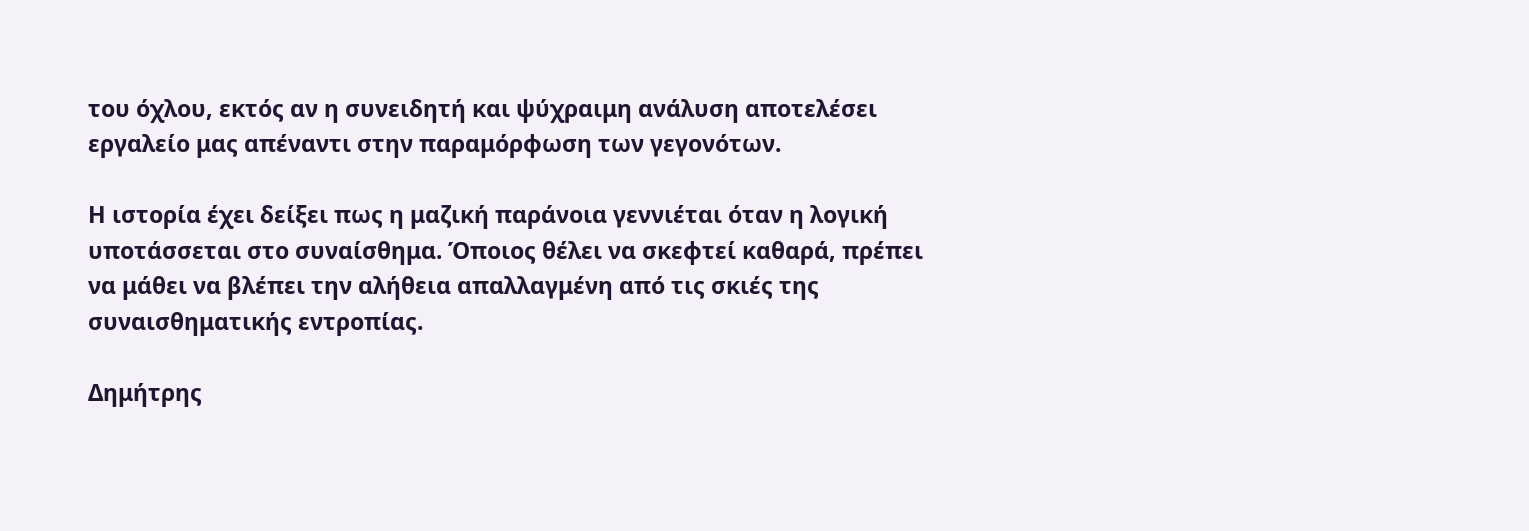του όχλου, εκτός αν η συνειδητή και ψύχραιμη ανάλυση αποτελέσει εργαλείο μας απέναντι στην παραμόρφωση των γεγονότων.

Η ιστορία έχει δείξει πως η μαζική παράνοια γεννιέται όταν η λογική υποτάσσεται στο συναίσθημα. Όποιος θέλει να σκεφτεί καθαρά, πρέπει να μάθει να βλέπει την αλήθεια απαλλαγμένη από τις σκιές της συναισθηματικής εντροπίας.

Δημήτρης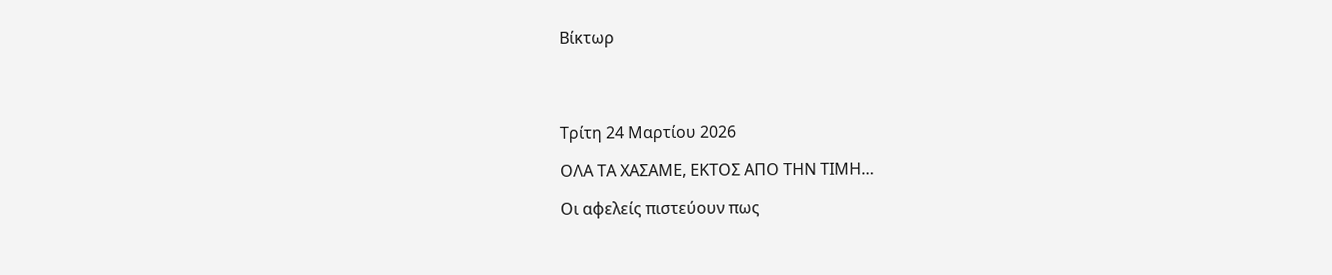Βίκτωρ




Τρίτη 24 Μαρτίου 2026

ΟΛΑ ΤΑ ΧΑΣΑΜΕ, ΕΚΤΟΣ ΑΠΟ ΤΗΝ ΤΙΜΗ…

Οι αφελείς πιστεύουν πως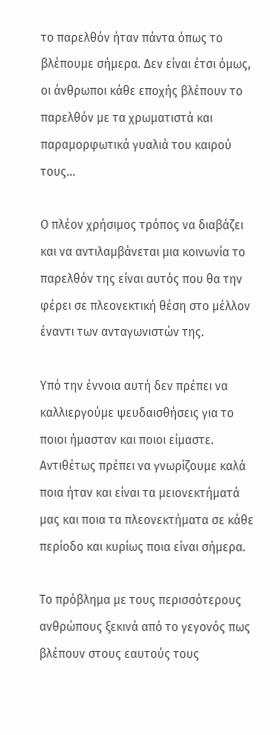το παρελθόν ήταν πάντα όπως το βλέπουμε σήμερα. Δεν είναι έτσι όμως, οι άνθρωποι κάθε εποχής βλέπουν το παρελθόν με τα χρωματιστά και παραμορφωτικά γυαλιά του καιρού τους...

Ο πλέον χρήσιμος τρόπος να διαβάζει και να αντιλαμβάνεται μια κοινωνία το παρελθόν της είναι αυτός που θα την φέρει σε πλεονεκτική θέση στο μέλλον έναντι των ανταγωνιστών της.

Υπό την έννοια αυτή δεν πρέπει να καλλιεργούμε ψευδαισθήσεις για το ποιοι ήμασταν και ποιοι είμαστε. Αντιθέτως πρέπει να γνωρίζουμε καλά ποια ήταν και είναι τα μειονεκτήματά μας και ποια τα πλεονεκτήματα σε κάθε περίοδο και κυρίως ποια είναι σήμερα.

Το πρόβλημα με τους περισσότερους ανθρώπους ξεκινά από το γεγονός πως βλέπουν στους εαυτούς τους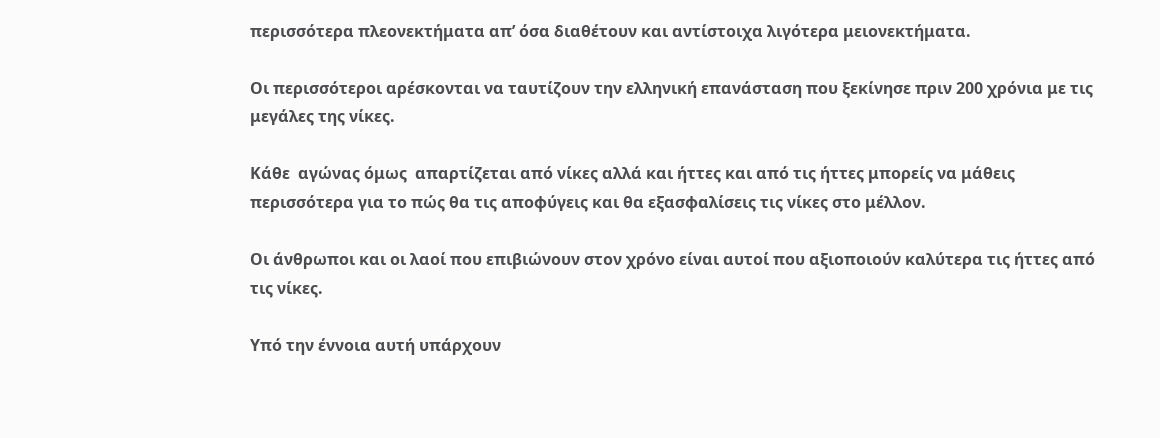περισσότερα πλεονεκτήματα απ’ όσα διαθέτουν και αντίστοιχα λιγότερα μειονεκτήματα.

Οι περισσότεροι αρέσκονται να ταυτίζουν την ελληνική επανάσταση που ξεκίνησε πριν 200 χρόνια με τις μεγάλες της νίκες.

Κάθε  αγώνας όμως  απαρτίζεται από νίκες αλλά και ήττες και από τις ήττες μπορείς να μάθεις περισσότερα για το πώς θα τις αποφύγεις και θα εξασφαλίσεις τις νίκες στο μέλλον.

Οι άνθρωποι και οι λαοί που επιβιώνουν στον χρόνο είναι αυτοί που αξιοποιούν καλύτερα τις ήττες από τις νίκες.

Υπό την έννοια αυτή υπάρχουν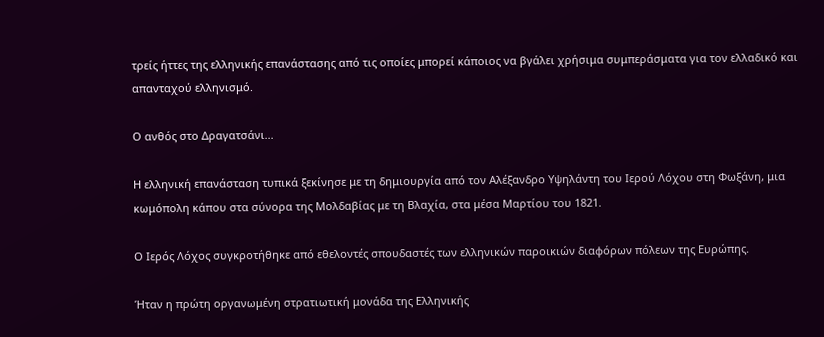τρείς ήττες της ελληνικής επανάστασης από τις οποίες μπορεί κάποιος να βγάλει χρήσιμα συμπεράσματα για τον ελλαδικό και απανταχού ελληνισμό.

Ο ανθός στο Δραγατσάνι...

Η ελληνική επανάσταση τυπικά ξεκίνησε με τη δημιουργία από τον Αλέξανδρο Υψηλάντη του Ιερού Λόχου στη Φωξάνη, μια κωμόπολη κάπου στα σύνορα της Μολδαβίας με τη Βλαχία, στα μέσα Μαρτίου του 1821.

Ο Ιερός Λόχος συγκροτήθηκε από εθελοντές σπουδαστές των ελληνικών παροικιών διαφόρων πόλεων της Ευρώπης.

Ήταν η πρώτη οργανωμένη στρατιωτική μονάδα της Ελληνικής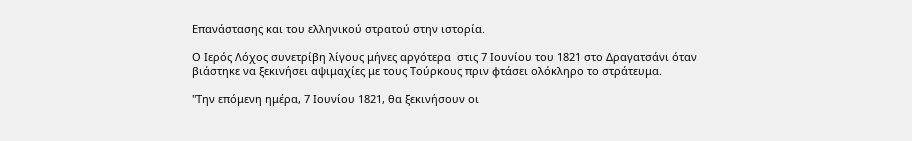Επανάστασης και του ελληνικού στρατού στην ιστορία.

Ο Ιερός Λόχος συνετρίβη λίγους μήνες αργότερα  στις 7 Ιουνίου του 1821 στο Δραγατσάνι όταν βιάστηκε να ξεκινήσει αψιμαχίες με τους Τούρκους πριν φτάσει ολόκληρο το στράτευμα.

"Την επόμενη ημέρα, 7 Ιουνίου 1821, θα ξεκινήσουν οι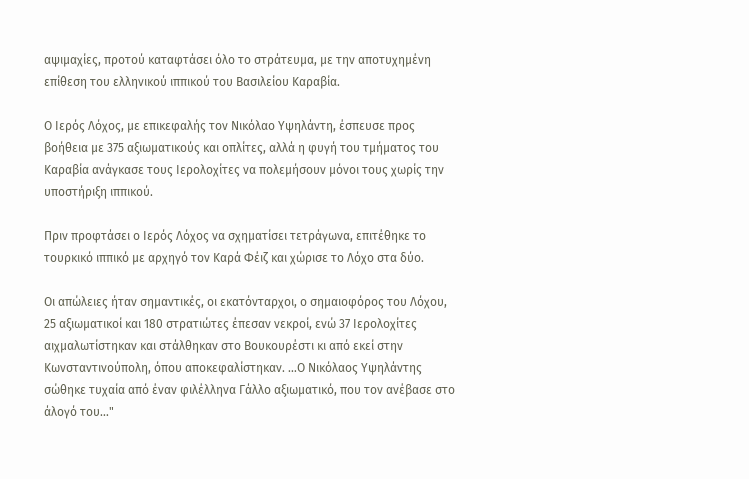αψιμαχίες, προτού καταφτάσει όλο το στράτευμα, με την αποτυχημένη επίθεση του ελληνικού ιππικού του Βασιλείου Καραβία.

Ο Ιερός Λόχος, με επικεφαλής τον Νικόλαο Υψηλάντη, έσπευσε προς βοήθεια με 375 αξιωματικούς και οπλίτες, αλλά η φυγή του τμήματος του Καραβία ανάγκασε τους Ιερολοχίτες να πολεμήσουν μόνοι τους χωρίς την υποστήριξη ιππικού.

Πριν προφτάσει ο Ιερός Λόχος να σχηματίσει τετράγωνα, επιτέθηκε το τουρκικό ιππικό με αρχηγό τον Καρά Φέιζ και χώρισε το Λόχο στα δύο.

Οι απώλειες ήταν σημαντικές, οι εκατόνταρχοι, ο σημαιοφόρος του Λόχου, 25 αξιωματικοί και 180 στρατιώτες έπεσαν νεκροί, ενώ 37 Ιερολοχίτες αιχμαλωτίστηκαν και στάλθηκαν στο Βουκουρέστι κι από εκεί στην Κωνσταντινούπολη, όπου αποκεφαλίστηκαν. …Ο Νικόλαος Υψηλάντης σώθηκε τυχαία από έναν φιλέλληνα Γάλλο αξιωματικό, που τον ανέβασε στο άλογό του…"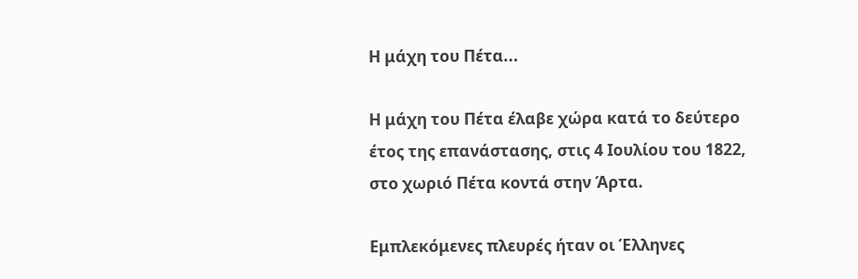Η μάχη του Πέτα...

Η μάχη του Πέτα έλαβε χώρα κατά το δεύτερο έτος της επανάστασης, στις 4 Ιουλίου του 1822, στο χωριό Πέτα κοντά στην Άρτα.

Εμπλεκόμενες πλευρές ήταν οι Έλληνες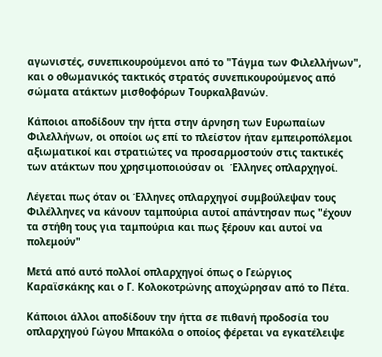αγωνιστές, συνεπικουρούμενοι από το "Τάγμα των Φιλελλήνων", και ο οθωμανικός τακτικός στρατός συνεπικουρούμενος από σώματα ατάκτων μισθοφόρων Τουρκαλβανών.

Κάποιοι αποδίδουν την ήττα στην άρνηση των Ευρωπαίων Φιλελλήνων, οι οποίοι ως επί το πλείστον ήταν εμπειροπόλεμοι αξιωματικοί και στρατιώτες να προσαρμοστούν στις τακτικές των ατάκτων που χρησιμοποιούσαν οι  Έλληνες οπλαρχηγοί.

Λέγεται πως όταν οι Έλληνες οπλαρχηγοί συμβούλεψαν τους Φιλέλληνες να κάνουν ταμπούρια αυτοί απάντησαν πως "έχουν τα στήθη τους για ταμπούρια και πως ξέρουν και αυτοί να πολεμούν"

Μετά από αυτό πολλοί οπλαρχηγοί όπως ο Γεώργιος Καραϊσκάκης και ο Γ. Κολοκοτρώνης αποχώρησαν από το Πέτα.

Κάποιοι άλλοι αποδίδουν την ήττα σε πιθανή προδοσία του οπλαρχηγού Γώγου Μπακόλα ο οποίος φέρεται να εγκατέλειψε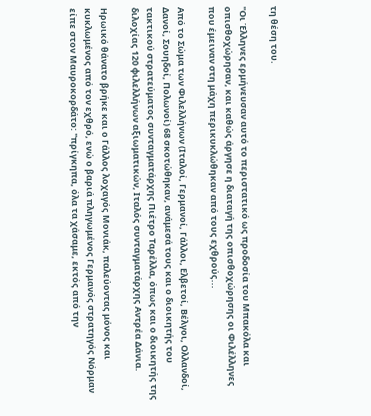τη θέση του.

"Οι Έλληνες ερμήνευσαν αυτό το περιστατικό ως προδοσία του Μπακόλα και οπισθοχώρησαν, και καθώς άργησε η διαταγή της οπισθοχώρησης οι Φιλέλληνες που έμειναν στη μάχη περικυκλώθηκαν από τους εχθρούς...

Από το Σώμα των Φιλελλήνων (Ιταλοί, Γερμανοί, Γάλλοι, Ελβετοί, Βέλγοι, Ολλανδοί, Δανοί, Σουηδοί, Πολωνοί) 68 σκοτώθηκαν, ανάμεσά τους και ο διοικητής του τακτικού στρατεύματος συνταγματάρχης Πιέτρο Ταρέλλα, όπως και ο διοικητής της διλοχίας 120 φιλελλήνων αξιωματικών, Ιταλός συνταγματάρχης Αντρέα Δάνια.

Ηρωικό θάνατο βρήκε και ο Γάλλος λοχαγός Μονιάκ, παλεύοντας μόνος και κυκλωμένος από τον εχθρό, ενώ ο βαριά πληγωμένος Γερμανός στρατηγός Νόρμαν είπε στον Μαυροκορδάτο: "πρίγκηπα, όλα τα χάσαμε, εκτός από την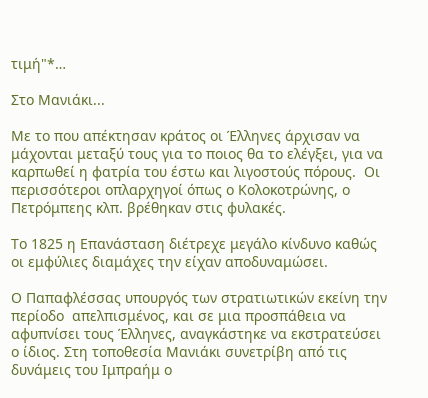τιμή"*…

Στο Μανιάκι...

Με το που απέκτησαν κράτος οι Έλληνες άρχισαν να μάχονται μεταξύ τους για το ποιος θα το ελέγξει, για να καρπωθεί η φατρία του έστω και λιγοστούς πόρους.  Οι περισσότεροι οπλαρχηγοί όπως ο Κολοκοτρώνης, ο Πετρόμπεης κλπ. βρέθηκαν στις φυλακές.

Το 1825 η Επανάσταση διέτρεχε μεγάλο κίνδυνο καθώς οι εμφύλιες διαμάχες την είχαν αποδυναμώσει.

Ο Παπαφλέσσας υπουργός των στρατιωτικών εκείνη την περίοδο  απελπισμένος, και σε μια προσπάθεια να αφυπνίσει τους Έλληνες, αναγκάστηκε να εκστρατεύσει ο ίδιος. Στη τοποθεσία Μανιάκι συνετρίβη από τις δυνάμεις του Ιμπραήμ ο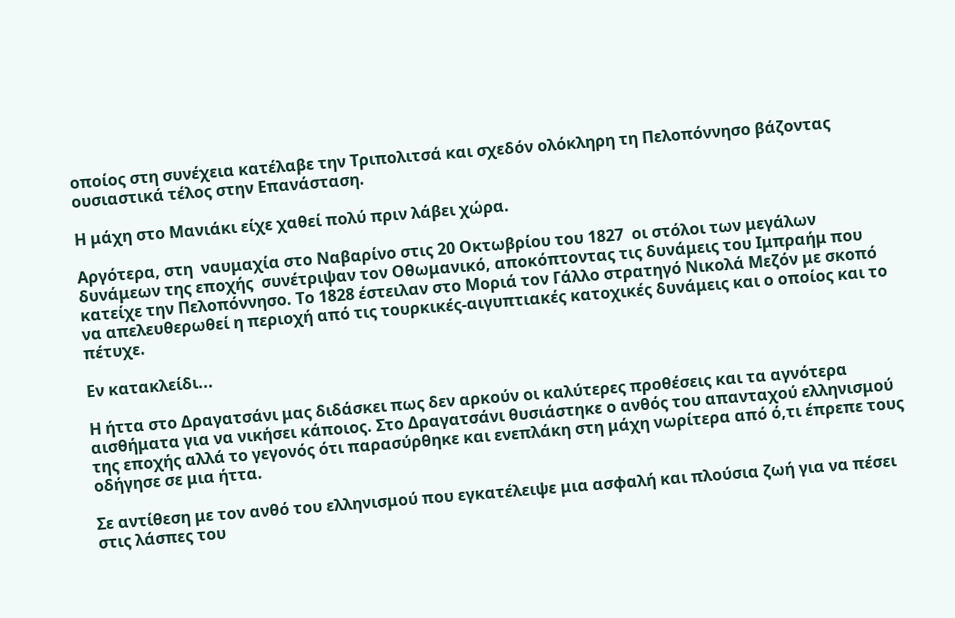οποίος στη συνέχεια κατέλαβε την Τριπολιτσά και σχεδόν ολόκληρη τη Πελοπόννησο βάζοντας ουσιαστικά τέλος στην Επανάσταση.

Η μάχη στο Μανιάκι είχε χαθεί πολύ πριν λάβει χώρα.

Αργότερα, στη  ναυμαχία στο Ναβαρίνο στις 20 Οκτωβρίου του 1827  οι στόλοι των μεγάλων δυνάμεων της εποχής  συνέτριψαν τον Οθωμανικό, αποκόπτοντας τις δυνάμεις του Ιμπραήμ που κατείχε την Πελοπόννησο. Το 1828 έστειλαν στο Μοριά τον Γάλλο στρατηγό Νικολά Μεζόν με σκοπό να απελευθερωθεί η περιοχή από τις τουρκικές-αιγυπτιακές κατοχικές δυνάμεις και ο οποίος και το πέτυχε.

Εν κατακλείδι...

Η ήττα στο Δραγατσάνι μας διδάσκει πως δεν αρκούν οι καλύτερες προθέσεις και τα αγνότερα αισθήματα για να νικήσει κάποιος. Στο Δραγατσάνι θυσιάστηκε ο ανθός του απανταχού ελληνισμού της εποχής αλλά το γεγονός ότι παρασύρθηκε και ενεπλάκη στη μάχη νωρίτερα από ό,τι έπρεπε τους οδήγησε σε μια ήττα.

Σε αντίθεση με τον ανθό του ελληνισμού που εγκατέλειψε μια ασφαλή και πλούσια ζωή για να πέσει στις λάσπες του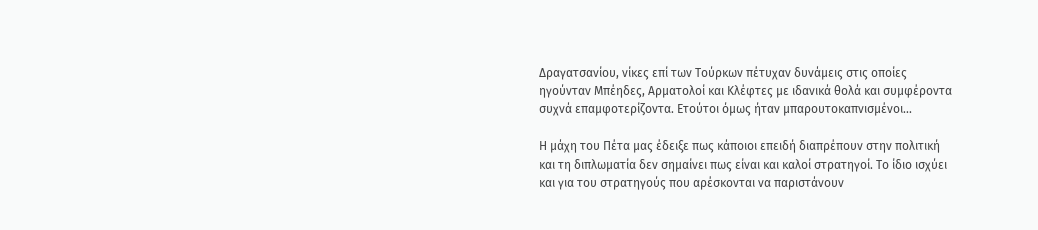Δραγατσανίου, νίκες επί των Τούρκων πέτυχαν δυνάμεις στις οποίες ηγούνταν Μπέηδες, Αρματολοί και Κλέφτες με ιδανικά θολά και συμφέροντα συχνά επαμφοτερίζοντα. Ετούτοι όμως ήταν μπαρουτοκαπνισμένοι...

Η μάχη του Πέτα μας έδειξε πως κάποιοι επειδή διαπρέπουν στην πολιτική και τη διπλωματία δεν σημαίνει πως είναι και καλοί στρατηγοί. Το ίδιο ισχύει και για του στρατηγούς που αρέσκονται να παριστάνουν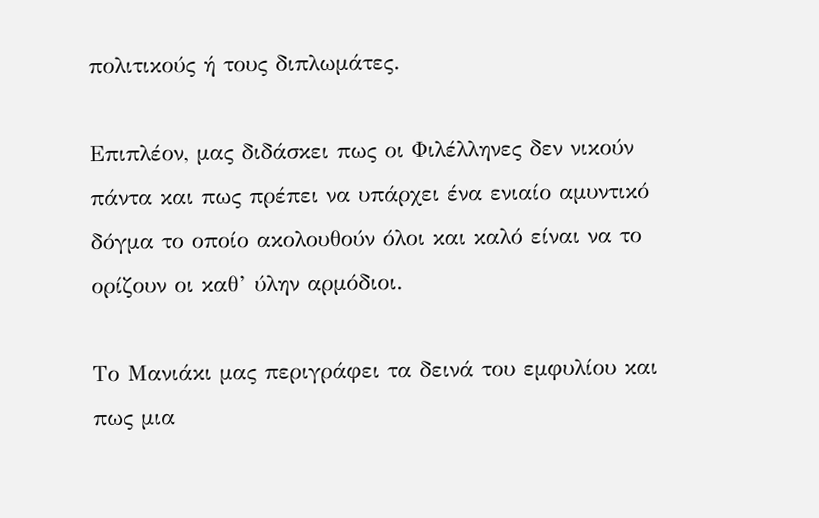πολιτικούς ή τους διπλωμάτες.

Επιπλέον, μας διδάσκει πως οι Φιλέλληνες δεν νικούν πάντα και πως πρέπει να υπάρχει ένα ενιαίο αμυντικό δόγμα το οποίο ακολουθούν όλοι και καλό είναι να το ορίζουν οι καθ’ ύλην αρμόδιοι.

Το Μανιάκι μας περιγράφει τα δεινά του εμφυλίου και πως μια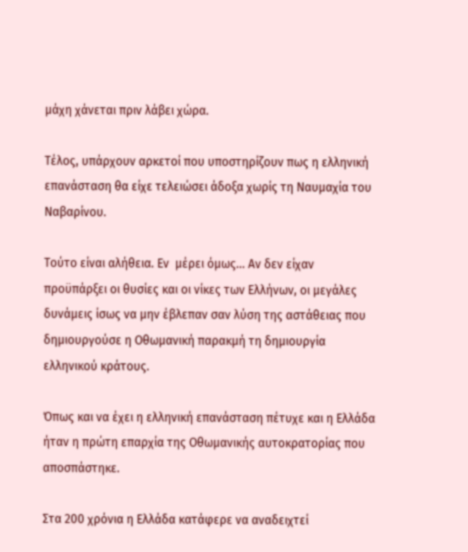μάχη χάνεται πριν λάβει χώρα.

Τέλος, υπάρχουν αρκετοί που υποστηρίζουν πως η ελληνική επανάσταση θα είχε τελειώσει άδοξα χωρίς τη Ναυμαχία του Ναβαρίνου.

Τούτο είναι αλήθεια. Εν  μέρει όμως... Αν δεν είχαν προϋπάρξει οι θυσίες και οι νίκες των Ελλήνων, οι μεγάλες δυνάμεις ίσως να μην έβλεπαν σαν λύση της αστάθειας που δημιουργούσε η Οθωμανική παρακμή τη δημιουργία ελληνικού κράτους.

Όπως και να έχει η ελληνική επανάσταση πέτυχε και η Ελλάδα ήταν η πρώτη επαρχία της Οθωμανικής αυτοκρατορίας που αποσπάστηκε.

Στα 200 χρόνια η Ελλάδα κατάφερε να αναδειχτεί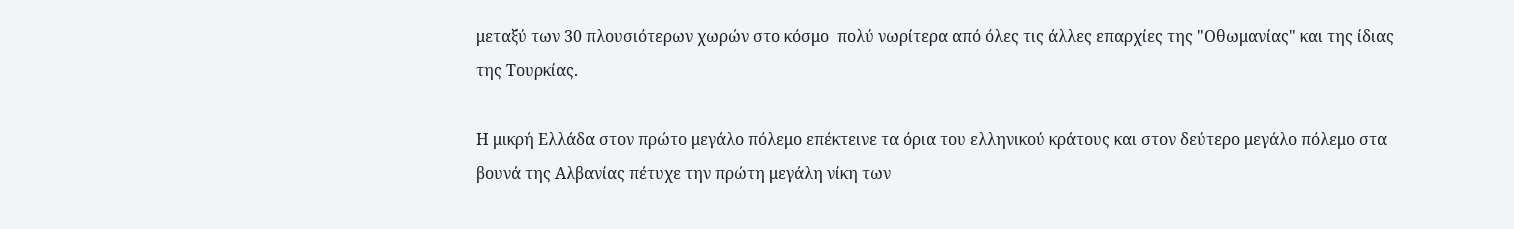μεταξύ των 30 πλουσιότερων χωρών στο κόσμο  πολύ νωρίτερα από όλες τις άλλες επαρχίες της "Οθωμανίας" και της ίδιας της Τουρκίας.

Η μικρή Ελλάδα στον πρώτο μεγάλο πόλεμο επέκτεινε τα όρια του ελληνικού κράτους και στον δεύτερο μεγάλο πόλεμο στα βουνά της Αλβανίας πέτυχε την πρώτη μεγάλη νίκη των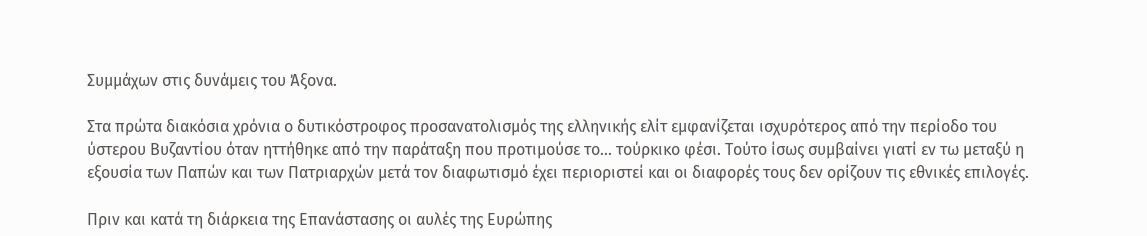Συμμάχων στις δυνάμεις του Άξονα.

Στα πρώτα διακόσια χρόνια ο δυτικόστροφος προσανατολισμός της ελληνικής ελίτ εμφανίζεται ισχυρότερος από την περίοδο του ύστερου Βυζαντίου όταν ηττήθηκε από την παράταξη που προτιμούσε το... τούρκικο φέσι. Τούτο ίσως συμβαίνει γιατί εν τω μεταξύ η εξουσία των Παπών και των Πατριαρχών μετά τον διαφωτισμό έχει περιοριστεί και οι διαφορές τους δεν ορίζουν τις εθνικές επιλογές.

Πριν και κατά τη διάρκεια της Επανάστασης οι αυλές της Ευρώπης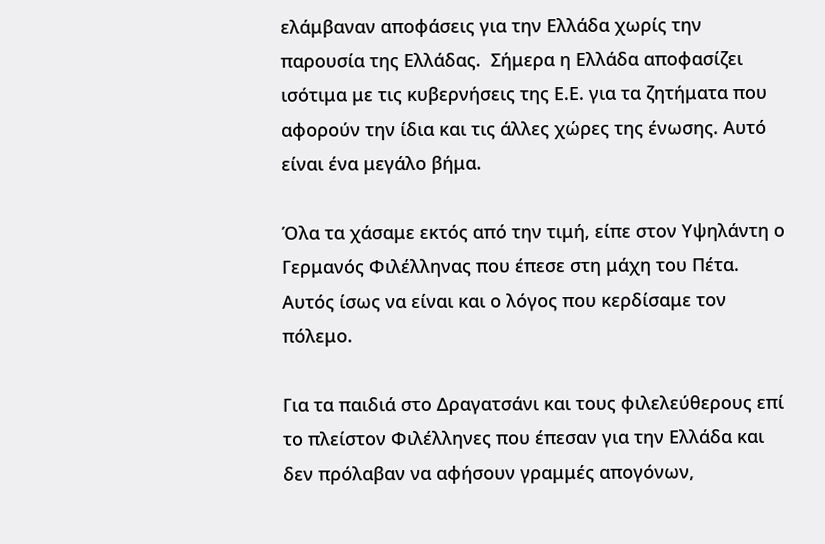ελάμβαναν αποφάσεις για την Ελλάδα χωρίς την παρουσία της Ελλάδας.  Σήμερα η Ελλάδα αποφασίζει ισότιμα με τις κυβερνήσεις της Ε.Ε. για τα ζητήματα που αφορούν την ίδια και τις άλλες χώρες της ένωσης. Αυτό είναι ένα μεγάλο βήμα.

Όλα τα χάσαμε εκτός από την τιμή, είπε στον Υψηλάντη ο Γερμανός Φιλέλληνας που έπεσε στη μάχη του Πέτα. Αυτός ίσως να είναι και ο λόγος που κερδίσαμε τον πόλεμο.

Για τα παιδιά στο Δραγατσάνι και τους φιλελεύθερους επί το πλείστον Φιλέλληνες που έπεσαν για την Ελλάδα και δεν πρόλαβαν να αφήσουν γραμμές απογόνων,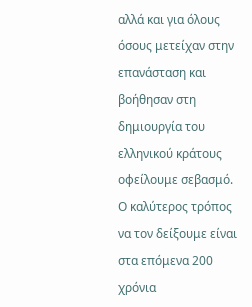αλλά και για όλους όσους μετείχαν στην επανάσταση και βοήθησαν στη δημιουργία του ελληνικού κράτους οφείλουμε σεβασμό. Ο καλύτερος τρόπος να τον δείξουμε είναι στα επόμενα 200 χρόνια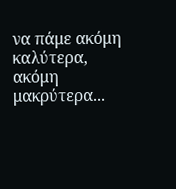να πάμε ακόμη καλύτερα, ακόμη μακρύτερα...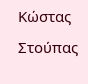Κώστας Στούπας